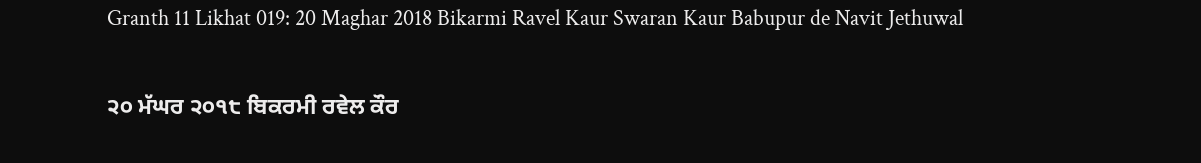Granth 11 Likhat 019: 20 Maghar 2018 Bikarmi Ravel Kaur Swaran Kaur Babupur de Navit Jethuwal

੨੦ ਮੱਘਰ ੨੦੧੮ ਬਿਕਰਮੀ ਰਵੇਲ ਕੌਰ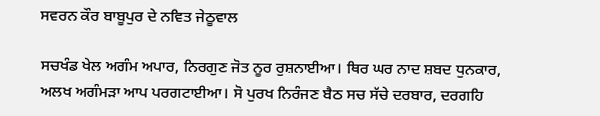ਸਵਰਨ ਕੌਰ ਬਾਬੂਪੁਰ ਦੇ ਨਵਿਤ ਜੇਠੂਵਾਲ

ਸਚਖੰਡ ਖੇਲ ਅਗੰਮ ਅਪਾਰ, ਨਿਰਗੁਣ ਜੋਤ ਨੂਰ ਰੁਸ਼ਨਾਈਆ। ਥਿਰ ਘਰ ਨਾਦ ਸ਼ਬਦ ਧੁਨਕਾਰ, ਅਲਖ ਅਗੰਮੜਾ ਆਪ ਪਰਗਟਾਈਆ। ਸੋ ਪੁਰਖ ਨਿਰੰਜਣ ਬੈਠ ਸਚ ਸੱਚੇ ਦਰਬਾਰ, ਦਰਗਹਿ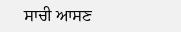ਸਾਚੀ ਆਸਣ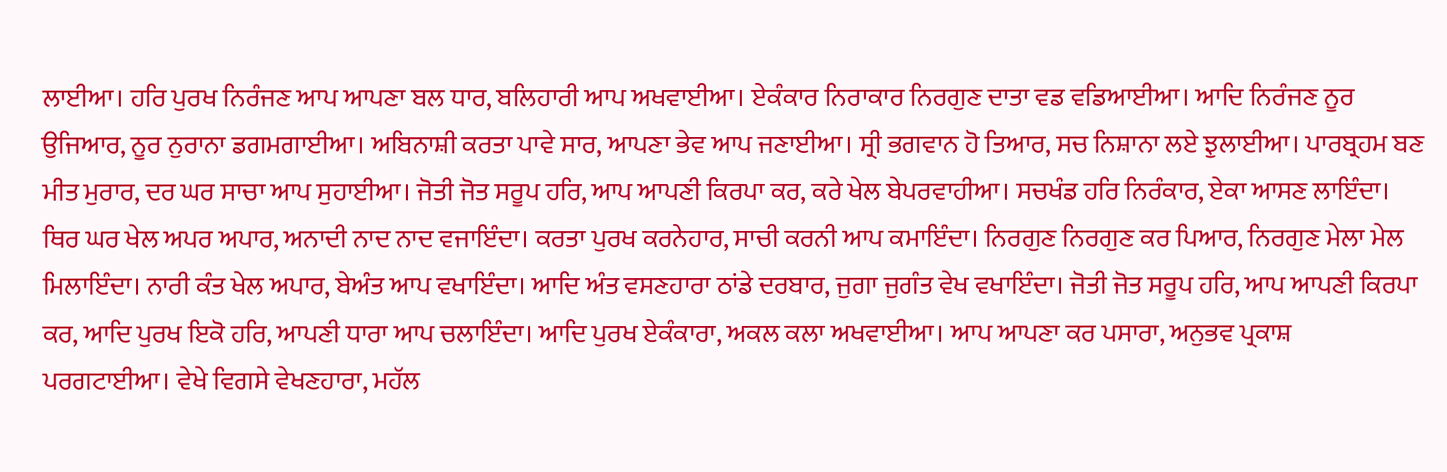ਲਾਈਆ। ਹਰਿ ਪੁਰਖ ਨਿਰੰਜਣ ਆਪ ਆਪਣਾ ਬਲ ਧਾਰ, ਬਲਿਹਾਰੀ ਆਪ ਅਖਵਾਈਆ। ਏਕੰਕਾਰ ਨਿਰਾਕਾਰ ਨਿਰਗੁਣ ਦਾਤਾ ਵਡ ਵਡਿਆਈਆ। ਆਦਿ ਨਿਰੰਜਣ ਨੂਰ ਉਜਿਆਰ, ਨੂਰ ਨੁਰਾਨਾ ਡਗਮਗਾਈਆ। ਅਬਿਨਾਸ਼ੀ ਕਰਤਾ ਪਾਵੇ ਸਾਰ, ਆਪਣਾ ਭੇਵ ਆਪ ਜਣਾਈਆ। ਸ੍ਰੀ ਭਗਵਾਨ ਹੋ ਤਿਆਰ, ਸਚ ਨਿਸ਼ਾਨਾ ਲਏ ਝੁਲਾਈਆ। ਪਾਰਬ੍ਰਹਮ ਬਣ ਮੀਤ ਮੁਰਾਰ, ਦਰ ਘਰ ਸਾਚਾ ਆਪ ਸੁਹਾਈਆ। ਜੋਤੀ ਜੋਤ ਸਰੂਪ ਹਰਿ, ਆਪ ਆਪਣੀ ਕਿਰਪਾ ਕਰ, ਕਰੇ ਖੇਲ ਬੇਪਰਵਾਹੀਆ। ਸਚਖੰਡ ਹਰਿ ਨਿਰੰਕਾਰ, ਏਕਾ ਆਸਣ ਲਾਇੰਦਾ। ਥਿਰ ਘਰ ਖੇਲ ਅਪਰ ਅਪਾਰ, ਅਨਾਦੀ ਨਾਦ ਨਾਦ ਵਜਾਇੰਦਾ। ਕਰਤਾ ਪੁਰਖ ਕਰਨੇਹਾਰ, ਸਾਚੀ ਕਰਨੀ ਆਪ ਕਮਾਇੰਦਾ। ਨਿਰਗੁਣ ਨਿਰਗੁਣ ਕਰ ਪਿਆਰ, ਨਿਰਗੁਣ ਮੇਲਾ ਮੇਲ ਮਿਲਾਇੰਦਾ। ਨਾਰੀ ਕੰਤ ਖੇਲ ਅਪਾਰ, ਬੇਅੰਤ ਆਪ ਵਖਾਇੰਦਾ। ਆਦਿ ਅੰਤ ਵਸਣਹਾਰਾ ਠਾਂਡੇ ਦਰਬਾਰ, ਜੁਗਾ ਜੁਗੰਤ ਵੇਖ ਵਖਾਇੰਦਾ। ਜੋਤੀ ਜੋਤ ਸਰੂਪ ਹਰਿ, ਆਪ ਆਪਣੀ ਕਿਰਪਾ ਕਰ, ਆਦਿ ਪੁਰਖ ਇਕੋ ਹਰਿ, ਆਪਣੀ ਧਾਰਾ ਆਪ ਚਲਾਇੰਦਾ। ਆਦਿ ਪੁਰਖ ਏਕੰਕਾਰਾ, ਅਕਲ ਕਲਾ ਅਖਵਾਈਆ। ਆਪ ਆਪਣਾ ਕਰ ਪਸਾਰਾ, ਅਨੁਭਵ ਪ੍ਰਕਾਸ਼ ਪਰਗਟਾਈਆ। ਵੇਖੇ ਵਿਗਸੇ ਵੇਖਣਹਾਰਾ, ਮਹੱਲ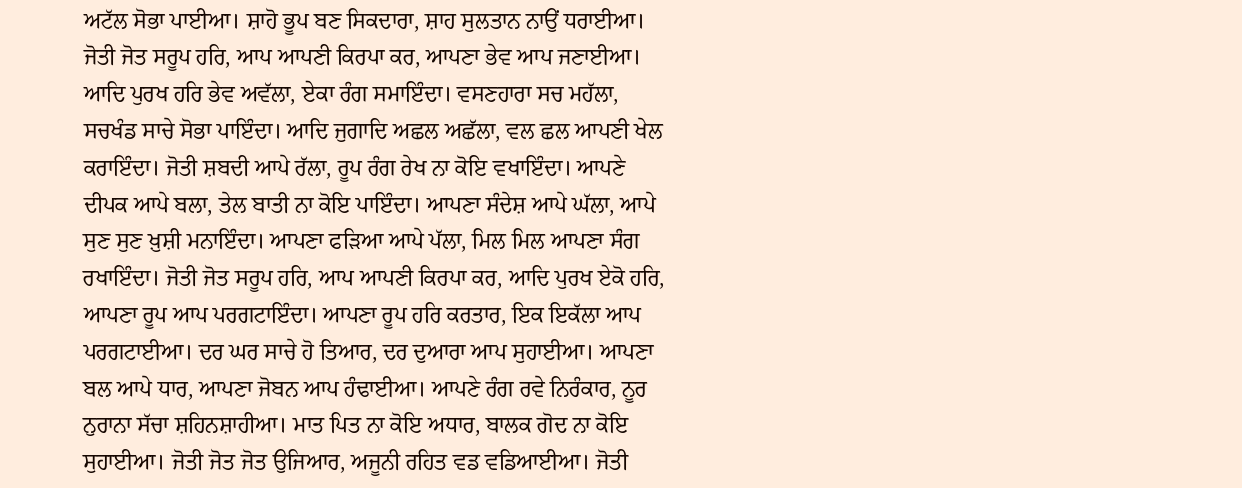ਅਟੱਲ ਸੋਭਾ ਪਾਈਆ। ਸ਼ਾਹੋ ਭੂਪ ਬਣ ਸਿਕਦਾਰਾ, ਸ਼ਾਹ ਸੁਲਤਾਨ ਨਾਉਂ ਧਰਾਈਆ। ਜੋਤੀ ਜੋਤ ਸਰੂਪ ਹਰਿ, ਆਪ ਆਪਣੀ ਕਿਰਪਾ ਕਰ, ਆਪਣਾ ਭੇਵ ਆਪ ਜਣਾਈਆ। ਆਦਿ ਪੁਰਖ ਹਰਿ ਭੇਵ ਅਵੱਲਾ, ਏਕਾ ਰੰਗ ਸਮਾਇੰਦਾ। ਵਸਣਹਾਰਾ ਸਚ ਮਹੱਲਾ, ਸਚਖੰਡ ਸਾਚੇ ਸੋਭਾ ਪਾਇੰਦਾ। ਆਦਿ ਜੁਗਾਦਿ ਅਛਲ ਅਛੱਲਾ, ਵਲ ਛਲ ਆਪਣੀ ਖੇਲ ਕਰਾਇੰਦਾ। ਜੋਤੀ ਸ਼ਬਦੀ ਆਪੇ ਰੱਲਾ, ਰੂਪ ਰੰਗ ਰੇਖ ਨਾ ਕੋਇ ਵਖਾਇੰਦਾ। ਆਪਣੇ ਦੀਪਕ ਆਪੇ ਬਲਾ, ਤੇਲ ਬਾਤੀ ਨਾ ਕੋਇ ਪਾਇੰਦਾ। ਆਪਣਾ ਸੰਦੇਸ਼ ਆਪੇ ਘੱਲਾ, ਆਪੇ ਸੁਣ ਸੁਣ ਖ਼ੁਸ਼ੀ ਮਨਾਇੰਦਾ। ਆਪਣਾ ਫੜਿਆ ਆਪੇ ਪੱਲਾ, ਮਿਲ ਮਿਲ ਆਪਣਾ ਸੰਗ ਰਖਾਇੰਦਾ। ਜੋਤੀ ਜੋਤ ਸਰੂਪ ਹਰਿ, ਆਪ ਆਪਣੀ ਕਿਰਪਾ ਕਰ, ਆਦਿ ਪੁਰਖ ਏਕੋ ਹਰਿ, ਆਪਣਾ ਰੂਪ ਆਪ ਪਰਗਟਾਇੰਦਾ। ਆਪਣਾ ਰੂਪ ਹਰਿ ਕਰਤਾਰ, ਇਕ ਇਕੱਲਾ ਆਪ ਪਰਗਟਾਈਆ। ਦਰ ਘਰ ਸਾਚੇ ਹੋ ਤਿਆਰ, ਦਰ ਦੁਆਰਾ ਆਪ ਸੁਹਾਈਆ। ਆਪਣਾ ਬਲ ਆਪੇ ਧਾਰ, ਆਪਣਾ ਜੋਬਨ ਆਪ ਹੰਢਾਈਆ। ਆਪਣੇ ਰੰਗ ਰਵੇ ਨਿਰੰਕਾਰ, ਨੂਰ ਨੁਰਾਨਾ ਸੱਚਾ ਸ਼ਹਿਨਸ਼ਾਹੀਆ। ਮਾਤ ਪਿਤ ਨਾ ਕੋਇ ਅਧਾਰ, ਬਾਲਕ ਗੋਦ ਨਾ ਕੋਇ ਸੁਹਾਈਆ। ਜੋਤੀ ਜੋਤ ਜੋਤ ਉਜਿਆਰ, ਅਜੂਨੀ ਰਹਿਤ ਵਡ ਵਡਿਆਈਆ। ਜੋਤੀ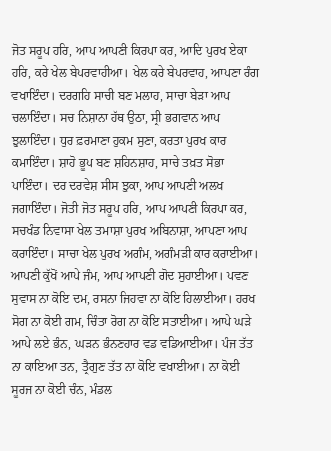ਜੋਤ ਸਰੂਪ ਹਰਿ, ਆਪ ਆਪਣੀ ਕਿਰਪਾ ਕਰ, ਆਦਿ ਪੁਰਖ ਏਕਾ ਹਰਿ, ਕਰੇ ਖੇਲ ਬੇਪਰਵਾਹੀਆ। ਖੇਲ ਕਰੇ ਬੇਪਰਵਾਹ, ਆਪਣਾ ਰੰਗ ਵਖਾਇੰਦਾ। ਦਰਗਹਿ ਸਾਚੀ ਬਣ ਮਲਾਹ, ਸਾਚਾ ਬੇੜਾ ਆਪ ਚਲਾਇੰਦਾ। ਸਚ ਨਿਸ਼ਾਨਾ ਹੱਥ ਉਠਾ, ਸ੍ਰੀ ਭਗਵਾਨ ਆਪ ਝੁਲਾਇੰਦਾ। ਧੁਰ ਫ਼ਰਮਾਣਾ ਹੁਕਮ ਸੁਣਾ, ਕਰਤਾ ਪੁਰਖ ਕਾਰ ਕਮਾਇੰਦਾ। ਸ਼ਾਹੋ ਭੂਪ ਬਣ ਸ਼ਹਿਨਸ਼ਾਹ, ਸਾਚੇ ਤਖ਼ਤ ਸੋਭਾ ਪਾਇੰਦਾ। ਦਰ ਦਰਵੇਸ਼ ਸੀਸ ਝੁਕਾ, ਆਪ ਆਪਣੀ ਅਲਖ ਜਗਾਇੰਦਾ। ਜੋਤੀ ਜੋਤ ਸਰੂਪ ਹਰਿ, ਆਪ ਆਪਣੀ ਕਿਰਪਾ ਕਰ, ਸਚਖੰਡ ਨਿਵਾਸਾ ਖੇਲ ਤਮਾਸ਼ਾ ਪੁਰਖ ਅਬਿਨਾਸ਼ਾ, ਆਪਣਾ ਆਪ ਕਰਾਇੰਦਾ। ਸਾਚਾ ਖੇਲ ਪੁਰਖ ਅਗੰਮ, ਅਗੰਮੜੀ ਕਾਰ ਕਰਾਈਆ। ਆਪਣੀ ਕੁੱਖੋਂ ਆਪੇ ਜੰਮ, ਆਪ ਆਪਣੀ ਗੋਦ ਸੁਹਾਈਆ। ਪਵਣ ਸੁਵਾਸ ਨਾ ਕੋਇ ਦਮ, ਰਸਨਾ ਜਿਹਵਾ ਨਾ ਕੋਇ ਹਿਲਾਈਆ। ਹਰਖ ਸੋਗ ਨਾ ਕੋਈ ਗਮ, ਚਿੰਤਾ ਰੋਗ ਨਾ ਕੋਇ ਸਤਾਈਆ। ਆਪੇ ਘੜੇ ਆਪੇ ਲਏ ਭੰਨ, ਘੜਨ ਭੰਨਣਹਾਰ ਵਡ ਵਡਿਆਈਆ। ਪੰਜ ਤੱਤ ਨਾ ਕਾਇਆ ਤਨ, ਤ੍ਰੈਗੁਣ ਤੱਤ ਨਾ ਕੋਇ ਵਖਾਈਆ। ਨਾ ਕੋਈ ਸੂਰਜ ਨਾ ਕੋਈ ਚੰਨ, ਮੰਡਲ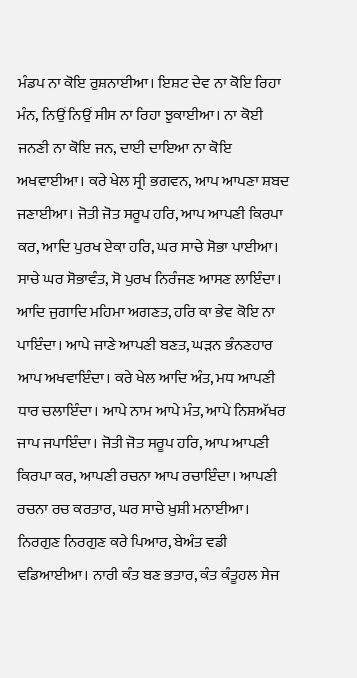ਮੰਡਪ ਨਾ ਕੋਇ ਰੁਸ਼ਨਾਈਆ। ਇਸ਼ਟ ਦੇਵ ਨਾ ਕੋਇ ਰਿਹਾ ਮੰਨ, ਨਿਉਂ ਨਿਉਂ ਸੀਸ ਨਾ ਰਿਹਾ ਝੁਕਾਈਆ। ਨਾ ਕੋਈ ਜਨਣੀ ਨਾ ਕੋਇ ਜਨ, ਦਾਈ ਦਾਇਆ ਨਾ ਕੋਇ ਅਖਵਾਈਆ। ਕਰੇ ਖੇਲ ਸ੍ਰੀ ਭਗਵਨ, ਆਪ ਆਪਣਾ ਸ਼ਬਦ ਜਣਾਈਆ। ਜੋਤੀ ਜੋਤ ਸਰੂਪ ਹਰਿ, ਆਪ ਆਪਣੀ ਕਿਰਪਾ ਕਰ, ਆਦਿ ਪੁਰਖ ਏਕਾ ਹਰਿ, ਘਰ ਸਾਚੇ ਸੋਭਾ ਪਾਈਆ। ਸਾਚੇ ਘਰ ਸੋਭਾਵੰਤ, ਸੋ ਪੁਰਖ ਨਿਰੰਜਣ ਆਸਣ ਲਾਇੰਦਾ। ਆਦਿ ਜੁਗਾਦਿ ਮਹਿਮਾ ਅਗਣਤ, ਹਰਿ ਕਾ ਭੇਵ ਕੋਇ ਨਾ ਪਾਇੰਦਾ। ਆਪੇ ਜਾਣੇ ਆਪਣੀ ਬਣਤ, ਘੜਨ ਭੰਨਣਹਾਰ ਆਪ ਅਖਵਾਇੰਦਾ। ਕਰੇ ਖੇਲ ਆਦਿ ਅੰਤ, ਮਧ ਆਪਣੀ ਧਾਰ ਚਲਾਇੰਦਾ। ਆਪੇ ਨਾਮ ਆਪੇ ਮੰਤ, ਆਪੇ ਨਿਸ਼ਅੱਖਰ ਜਾਪ ਜਪਾਇੰਦਾ। ਜੋਤੀ ਜੋਤ ਸਰੂਪ ਹਰਿ, ਆਪ ਆਪਣੀ ਕਿਰਪਾ ਕਰ, ਆਪਣੀ ਰਚਨਾ ਆਪ ਰਚਾਇੰਦਾ। ਆਪਣੀ ਰਚਨਾ ਰਚ ਕਰਤਾਰ, ਘਰ ਸਾਚੇ ਖ਼ੁਸ਼ੀ ਮਨਾਈਆ। ਨਿਰਗੁਣ ਨਿਰਗੁਣ ਕਰੇ ਪਿਆਰ, ਬੇਅੰਤ ਵਡੀ ਵਡਿਆਈਆ। ਨਾਰੀ ਕੰਤ ਬਣ ਭਤਾਰ, ਕੰਤ ਕੰਤੂਹਲ ਸੇਜ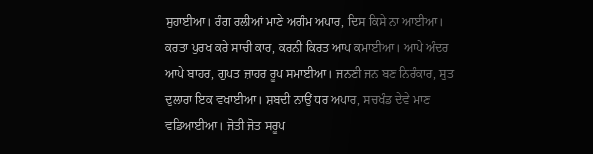ਸੁਹਾਈਆ। ਰੰਗ ਰਲੀਆਂ ਮਾਣੇ ਅਗੰਮ ਅਪਾਰ, ਦਿਸ ਕਿਸੇ ਨਾ ਆਈਆ। ਕਰਤਾ ਪੁਰਖ ਕਰੇ ਸਾਚੀ ਕਾਰ, ਕਰਨੀ ਕਿਰਤ ਆਪ ਕਮਾਈਆ। ਆਪੇ ਅੰਦਰ ਆਪੇ ਬਾਹਰ, ਗੁਪਤ ਜ਼ਾਹਰ ਰੂਪ ਸਮਾਈਆ। ਜਨਣੀ ਜਨ ਬਣ ਨਿਰੰਕਾਰ, ਸੁਤ ਦੁਲਾਰਾ ਇਕ ਵਖਾਈਆ। ਸ਼ਬਦੀ ਨਾਉਂ ਧਰ ਅਪਾਰ, ਸਚਖੰਡ ਦੇਵੇ ਮਾਣ ਵਡਿਆਈਆ। ਜੋਤੀ ਜੋਤ ਸਰੂਪ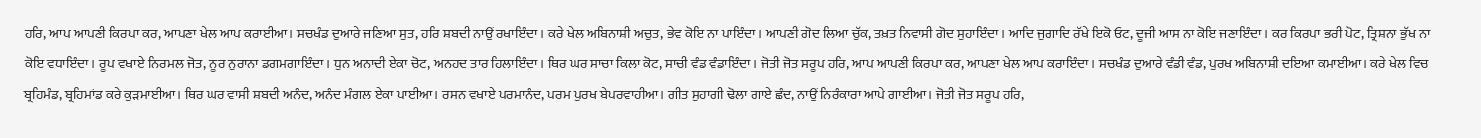ਹਰਿ, ਆਪ ਆਪਣੀ ਕਿਰਪਾ ਕਰ, ਆਪਣਾ ਖੇਲ ਆਪ ਕਰਾਈਆ। ਸਚਖੰਡ ਦੁਆਰੇ ਜਣਿਆ ਸੁਤ, ਹਰਿ ਸ਼ਬਦੀ ਨਾਉਂ ਰਖਾਇੰਦਾ। ਕਰੇ ਖੇਲ ਅਬਿਨਾਸ਼ੀ ਅਚੁਤ, ਭੇਵ ਕੋਇ ਨਾ ਪਾਇੰਦਾ। ਆਪਣੀ ਗੋਦ ਲਿਆ ਚੁੱਕ, ਤਖ਼ਤ ਨਿਵਾਸੀ ਗੋਦ ਸੁਹਾਇੰਦਾ। ਆਦਿ ਜੁਗਾਦਿ ਰੱਖੇ ਇਕੋ ਓਟ, ਦੂਜੀ ਆਸ ਨਾ ਕੋਇ ਜਣਾਇੰਦਾ। ਕਰ ਕਿਰਪਾ ਭਰੀ ਪੋਟ, ਤ੍ਰਿਸ਼ਨਾ ਭੁੱਖ ਨਾ ਕੋਇ ਵਧਾਇੰਦਾ। ਰੂਪ ਵਖਾਏ ਨਿਰਮਲ ਜੋਤ, ਨੂਰ ਨੁਰਾਨਾ ਡਗਮਗਾਇੰਦਾ। ਧੁਨ ਅਨਾਦੀ ਏਕਾ ਚੋਟ, ਅਨਹਦ ਤਾਰ ਹਿਲਾਇੰਦਾ। ਥਿਰ ਘਰ ਸਾਚਾ ਕਿਲਾ ਕੋਟ, ਸਾਚੀ ਵੰਡ ਵੰਡਾਇੰਦਾ। ਜੋਤੀ ਜੋਤ ਸਰੂਪ ਹਰਿ, ਆਪ ਆਪਣੀ ਕਿਰਪਾ ਕਰ, ਆਪਣਾ ਖੇਲ ਆਪ ਕਰਾਇੰਦਾ। ਸਚਖੰਡ ਦੁਆਰੇ ਵੰਡੀ ਵੰਡ, ਪੁਰਖ ਅਬਿਨਾਸ਼ੀ ਦਇਆ ਕਮਾਈਆ। ਕਰੇ ਖੇਲ ਵਿਚ ਬ੍ਰਹਿਮੰਡ, ਬ੍ਰਹਿਮਾਂਡ ਕਰੇ ਕੁੜਮਾਈਆ। ਥਿਰ ਘਰ ਵਾਸੀ ਸ਼ਬਦੀ ਅਨੰਦ, ਅਨੰਦ ਮੰਗਲ ਏਕਾ ਪਾਈਆ। ਰਸਨ ਵਖਾਏ ਪਰਮਾਨੰਦ, ਪਰਮ ਪੁਰਖ ਬੇਪਰਵਾਹੀਆ। ਗੀਤ ਸੁਹਾਗੀ ਢੋਲਾ ਗਾਏ ਛੰਦ, ਨਾਉਂ ਨਿਰੰਕਾਰਾ ਆਪੇ ਗਾਈਆ। ਜੋਤੀ ਜੋਤ ਸਰੂਪ ਹਰਿ,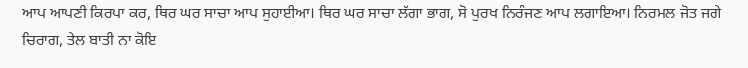ਆਪ ਆਪਣੀ ਕਿਰਪਾ ਕਰ, ਥਿਰ ਘਰ ਸਾਚਾ ਆਪ ਸੁਹਾਈਆ। ਥਿਰ ਘਰ ਸਾਚਾ ਲੱਗਾ ਭਾਗ, ਸੋ ਪੁਰਖ ਨਿਰੰਜਣ ਆਪ ਲਗਾਇਆ। ਨਿਰਮਲ ਜੋਤ ਜਗੇ ਚਿਰਾਗ, ਤੇਲ ਬਾਤੀ ਨਾ ਕੋਇ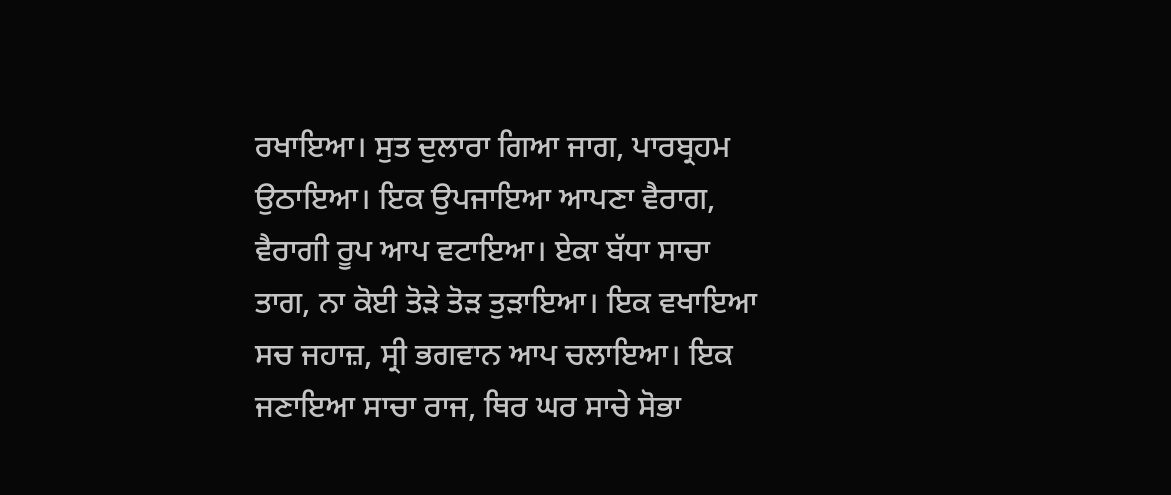ਰਖਾਇਆ। ਸੁਤ ਦੁਲਾਰਾ ਗਿਆ ਜਾਗ, ਪਾਰਬ੍ਰਹਮ ਉਠਾਇਆ। ਇਕ ਉਪਜਾਇਆ ਆਪਣਾ ਵੈਰਾਗ, ਵੈਰਾਗੀ ਰੂਪ ਆਪ ਵਟਾਇਆ। ਏਕਾ ਬੱਧਾ ਸਾਚਾ ਤਾਗ, ਨਾ ਕੋਈ ਤੋੜੇ ਤੋੜ ਤੁੜਾਇਆ। ਇਕ ਵਖਾਇਆ ਸਚ ਜਹਾਜ਼, ਸ੍ਰੀ ਭਗਵਾਨ ਆਪ ਚਲਾਇਆ। ਇਕ ਜਣਾਇਆ ਸਾਚਾ ਰਾਜ, ਥਿਰ ਘਰ ਸਾਚੇ ਸੋਭਾ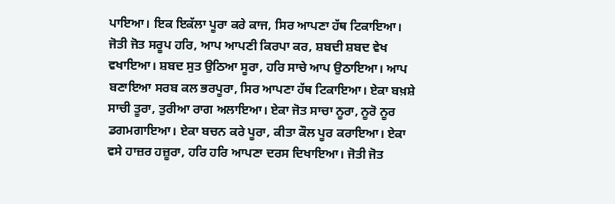ਪਾਇਆ। ਇਕ ਇਕੱਲਾ ਪੂਰਾ ਕਰੇ ਕਾਜ, ਸਿਰ ਆਪਣਾ ਹੱਥ ਟਿਕਾਇਆ। ਜੋਤੀ ਜੋਤ ਸਰੂਪ ਹਰਿ, ਆਪ ਆਪਣੀ ਕਿਰਪਾ ਕਰ, ਸ਼ਬਦੀ ਸ਼ਬਦ ਵੇਖ ਵਖਾਇਆ। ਸ਼ਬਦ ਸੁਤ ਉਠਿਆ ਸੂਰਾ, ਹਰਿ ਸਾਚੇ ਆਪ ਉਠਾਇਆ। ਆਪ ਬਣਾਇਆ ਸਰਬ ਕਲ ਭਰਪੂਰਾ, ਸਿਰ ਆਪਣਾ ਹੱਥ ਟਿਕਾਇਆ। ਏਕਾ ਬਖ਼ਸ਼ੇ ਸਾਚੀ ਤੂਰਾ, ਤੁਰੀਆ ਰਾਗ ਅਲਾਇਆ। ਏਕਾ ਜੋਤ ਸਾਚਾ ਨੂਰਾ, ਨੂਰੋ ਨੂਰ ਡਗਮਗਾਇਆ। ਏਕਾ ਬਚਨ ਕਰੇ ਪੂਰਾ, ਕੀਤਾ ਕੌਲ ਪੂਰ ਕਰਾਇਆ। ਏਕਾ ਵਸੇ ਹਾਜ਼ਰ ਹਜ਼ੂਰਾ, ਹਰਿ ਹਰਿ ਆਪਣਾ ਦਰਸ ਦਿਖਾਇਆ। ਜੋਤੀ ਜੋਤ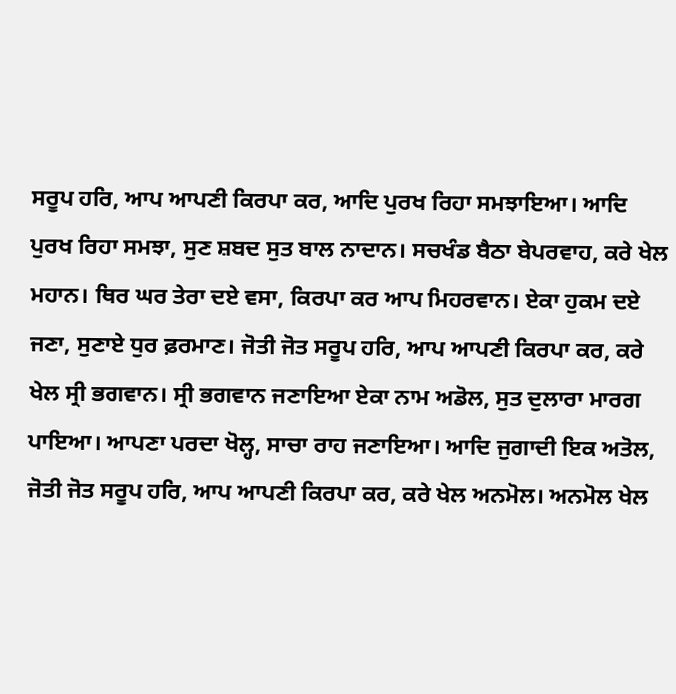ਸਰੂਪ ਹਰਿ, ਆਪ ਆਪਣੀ ਕਿਰਪਾ ਕਰ, ਆਦਿ ਪੁਰਖ ਰਿਹਾ ਸਮਝਾਇਆ। ਆਦਿ ਪੁਰਖ ਰਿਹਾ ਸਮਝਾ, ਸੁਣ ਸ਼ਬਦ ਸੁਤ ਬਾਲ ਨਾਦਾਨ। ਸਚਖੰਡ ਬੈਠਾ ਬੇਪਰਵਾਹ, ਕਰੇ ਖੇਲ ਮਹਾਨ। ਥਿਰ ਘਰ ਤੇਰਾ ਦਏ ਵਸਾ, ਕਿਰਪਾ ਕਰ ਆਪ ਮਿਹਰਵਾਨ। ਏਕਾ ਹੁਕਮ ਦਏ ਜਣਾ, ਸੁਣਾਏ ਧੁਰ ਫ਼ਰਮਾਣ। ਜੋਤੀ ਜੋਤ ਸਰੂਪ ਹਰਿ, ਆਪ ਆਪਣੀ ਕਿਰਪਾ ਕਰ, ਕਰੇ ਖੇਲ ਸ੍ਰੀ ਭਗਵਾਨ। ਸ੍ਰੀ ਭਗਵਾਨ ਜਣਾਇਆ ਏਕਾ ਨਾਮ ਅਡੋਲ, ਸੁਤ ਦੁਲਾਰਾ ਮਾਰਗ ਪਾਇਆ। ਆਪਣਾ ਪਰਦਾ ਖੋਲ੍ਹ, ਸਾਚਾ ਰਾਹ ਜਣਾਇਆ। ਆਦਿ ਜੁਗਾਦੀ ਇਕ ਅਤੋਲ, ਜੋਤੀ ਜੋਤ ਸਰੂਪ ਹਰਿ, ਆਪ ਆਪਣੀ ਕਿਰਪਾ ਕਰ, ਕਰੇ ਖੇਲ ਅਨਮੋਲ। ਅਨਮੋਲ ਖੇਲ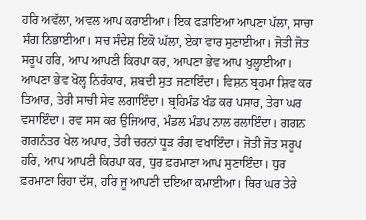ਹਰਿ ਅਵੱਲਾ, ਅਵਲ ਆਪ ਕਰਾਈਆ। ਇਕ ਫੜਾਇਆ ਆਪਣਾ ਪੱਲਾ, ਸਾਚਾ ਸੰਗ ਨਿਭਾਈਆ। ਸਚ ਸੰਦੇਸ਼ ਇਕੋ ਘੱਲਾ, ਏਕਾ ਵਾਰ ਸੁਣਾਈਆ। ਜੋਤੀ ਜੋਤ ਸਰੂਪ ਹਰਿ, ਆਪ ਆਪਣੀ ਕਿਰਪਾ ਕਰ, ਆਪਣਾ ਭੇਵ ਆਪ ਖੁਲ੍ਹਾਈਆ। ਆਪਣਾ ਭੇਵ ਖੋਲ੍ਹ ਨਿਰੰਕਾਰ, ਸ਼ਬਦੀ ਸੁਤ ਜਣਾਇੰਦਾ। ਵਿਸ਼ਨ ਬ੍ਰਹਮਾ ਸ਼ਿਵ ਕਰ ਤਿਆਰ, ਤੇਰੀ ਸਾਚੀ ਸੇਵ ਲਗਾਇੰਦਾ। ਬ੍ਰਹਿਮੰਡ ਖੰਡ ਕਰ ਪਸਾਰ, ਤੇਰਾ ਘਰ ਵਸਾਇੰਦਾ। ਰਵ ਸਸ ਕਰ ਉਜਿਆਰ, ਮੰਡਲ ਮੰਡਪ ਨਾਲ ਰਲਾਇੰਦਾ। ਗਗਨ ਗਗਨੰਤਰ ਖੇਲ ਅਪਾਰ, ਤੇਰੀ ਚਰਨਾਂ ਧੂੜ ਰੰਗ ਵਖਾਇੰਦਾ। ਜੋਤੀ ਜੋਤ ਸਰੂਪ ਹਰਿ, ਆਪ ਆਪਣੀ ਕਿਰਪਾ ਕਰ, ਧੁਰ ਫ਼ਰਮਾਣਾ ਆਪ ਸੁਣਾਇੰਦਾ। ਧੁਰ ਫ਼ਰਮਾਣਾ ਰਿਹਾ ਦੱਸ, ਹਰਿ ਜੂ ਆਪਣੀ ਦਇਆ ਕਮਾਈਆ। ਥਿਰ ਘਰ ਤੇਰੇ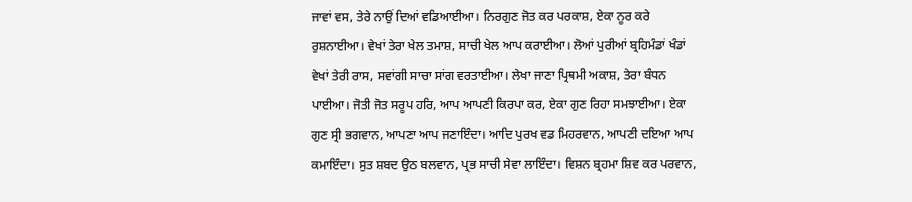ਜਾਵਾਂ ਵਸ, ਤੇਰੇ ਨਾਉਂ ਦਿਆਂ ਵਡਿਆਈਆ। ਨਿਰਗੁਣ ਜੋਤ ਕਰ ਪਰਕਾਸ਼, ਏਕਾ ਨੂਰ ਕਰੇ ਰੁਸ਼ਨਾਈਆ। ਵੇਖਾਂ ਤੇਰਾ ਖੇਲ ਤਮਾਸ਼, ਸਾਚੀ ਖੇਲ ਆਪ ਕਰਾਈਆ। ਲੋਆਂ ਪੁਰੀਆਂ ਬ੍ਰਹਿਮੰਡਾਂ ਖੰਡਾਂ ਵੇਖਾਂ ਤੇਰੀ ਰਾਸ, ਸਵਾਂਗੀ ਸਾਚਾ ਸਾਂਗ ਵਰਤਾਈਆ। ਲੇਖਾ ਜਾਣਾ ਪ੍ਰਿਥਮੀ ਅਕਾਸ਼, ਤੇਰਾ ਬੰਧਨ ਪਾਈਆ। ਜੋਤੀ ਜੋਤ ਸਰੂਪ ਹਰਿ, ਆਪ ਆਪਣੀ ਕਿਰਪਾ ਕਰ, ਏਕਾ ਗੁਣ ਰਿਹਾ ਸਮਝਾਈਆ। ਏਕਾ ਗੁਣ ਸ੍ਰੀ ਭਗਵਾਨ, ਆਪਣਾ ਆਪ ਜਣਾਇੰਦਾ। ਆਦਿ ਪੁਰਖ ਵਡ ਮਿਹਰਵਾਨ, ਆਪਣੀ ਦਇਆ ਆਪ ਕਮਾਇੰਦਾ। ਸੁਤ ਸ਼ਬਦ ਉਠ ਬਲਵਾਨ, ਪ੍ਰਭ ਸਾਚੀ ਸੇਵਾ ਲਾਇੰਦਾ। ਵਿਸ਼ਨ ਬ੍ਰਹਮਾ ਸ਼ਿਵ ਕਰ ਪਰਵਾਨ,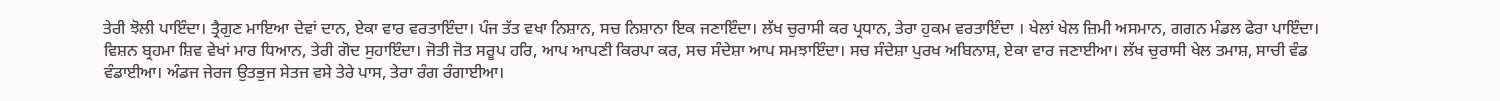ਤੇਰੀ ਝੋਲੀ ਪਾਇੰਦਾ। ਤ੍ਰੈਗੁਣ ਮਾਇਆ ਦੇਵਾਂ ਦਾਨ, ਏਕਾ ਵਾਰ ਵਰਤਾਇੰਦਾ। ਪੰਜ ਤੱਤ ਵਖਾ ਨਿਸ਼ਾਨ, ਸਚ ਨਿਸ਼ਾਨਾ ਇਕ ਜਣਾਇੰਦਾ। ਲੱਖ ਚੁਰਾਸੀ ਕਰ ਪ੍ਰਧਾਨ, ਤੇਰਾ ਹੁਕਮ ਵਰਤਾਇੰਦਾ । ਖੇਲਾਂ ਖੇਲ ਜ਼ਿਮੀ ਅਸਮਾਨ, ਗਗਨ ਮੰਡਲ ਫੇਰਾ ਪਾਇੰਦਾ। ਵਿਸ਼ਨ ਬ੍ਰਹਮਾ ਸ਼ਿਵ ਵੇਖਾਂ ਮਾਰ ਧਿਆਨ, ਤੇਰੀ ਗੋਦ ਸੁਹਾਇੰਦਾ। ਜੋਤੀ ਜੋਤ ਸਰੂਪ ਹਰਿ, ਆਪ ਆਪਣੀ ਕਿਰਪਾ ਕਰ, ਸਚ ਸੰਦੇਸ਼ਾ ਆਪ ਸਮਝਾਇੰਦਾ। ਸਚ ਸੰਦੇਸ਼ਾ ਪੁਰਖ ਅਬਿਨਾਸ਼, ਏਕਾ ਵਾਰ ਜਣਾਈਆ। ਲੱਖ ਚੁਰਾਸੀ ਖੇਲ ਤਮਾਸ਼, ਸਾਚੀ ਵੰਡ ਵੰਡਾਈਆ। ਅੰਡਜ ਜੇਰਜ ਉਤਭੁਜ ਸੇਤਜ ਵਸੇ ਤੇਰੇ ਪਾਸ, ਤੇਰਾ ਰੰਗ ਰੰਗਾਈਆ।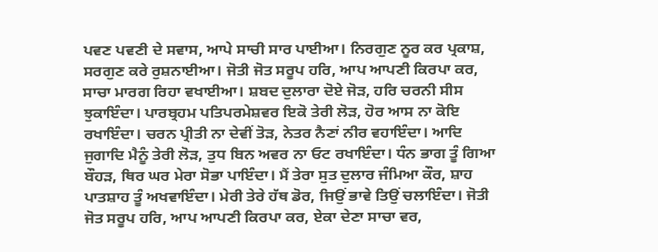ਪਵਣ ਪਵਣੀ ਦੇ ਸਵਾਸ, ਆਪੇ ਸਾਚੀ ਸਾਰ ਪਾਈਆ। ਨਿਰਗੁਣ ਨੂਰ ਕਰ ਪ੍ਰਕਾਸ਼, ਸਰਗੁਣ ਕਰੇ ਰੁਸ਼ਨਾਈਆ। ਜੋਤੀ ਜੋਤ ਸਰੂਪ ਹਰਿ, ਆਪ ਆਪਣੀ ਕਿਰਪਾ ਕਰ, ਸਾਚਾ ਮਾਰਗ ਰਿਹਾ ਵਖਾਈਆ। ਸ਼ਬਦ ਦੁਲਾਰਾ ਦੋਏ ਜੋੜ, ਹਰਿ ਚਰਨੀ ਸੀਸ ਝੁਕਾਇੰਦਾ। ਪਾਰਬ੍ਰਹਮ ਪਤਿਪਰਮੇਸ਼ਵਰ ਇਕੋ ਤੇਰੀ ਲੋੜ, ਹੋਰ ਆਸ ਨਾ ਕੋਇ ਰਖਾਇੰਦਾ। ਚਰਨ ਪ੍ਰੀਤੀ ਨਾ ਦੇਵੀਂ ਤੋੜ, ਨੇਤਰ ਨੈਣਾਂ ਨੀਰ ਵਹਾਇੰਦਾ। ਆਦਿ ਜੁਗਾਦਿ ਮੈਨੂੰ ਤੇਰੀ ਲੋੜ, ਤੁਧ ਬਿਨ ਅਵਰ ਨਾ ਓਟ ਰਖਾਇੰਦਾ। ਧੰਨ ਭਾਗ ਤੂੰ ਗਿਆ ਬੌਹੜ, ਥਿਰ ਘਰ ਮੇਰਾ ਸੋਭਾ ਪਾਇੰਦਾ। ਮੈਂ ਤੇਰਾ ਸੁਤ ਦੁਲਾਰ ਜੰਮਿਆ ਕੌਰ, ਸ਼ਾਹ ਪਾਤਸ਼ਾਹ ਤੂੰ ਅਖਵਾਇੰਦਾ। ਮੇਰੀ ਤੇਰੇ ਹੱਥ ਡੋਰ, ਜਿਉਂ ਭਾਵੇ ਤਿਉਂ ਚਲਾਇੰਦਾ। ਜੋਤੀ ਜੋਤ ਸਰੂਪ ਹਰਿ, ਆਪ ਆਪਣੀ ਕਿਰਪਾ ਕਰ, ਏਕਾ ਦੇਣਾ ਸਾਚਾ ਵਰ,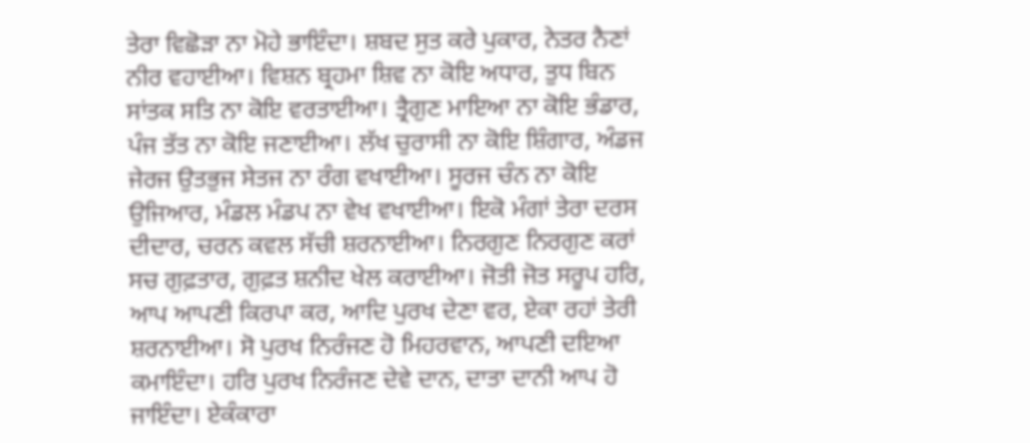ਤੇਰਾ ਵਿਛੋੜਾ ਨਾ ਮੋਹੇ ਭਾਇੰਦਾ। ਸ਼ਬਦ ਸੁਤ ਕਰੇ ਪੁਕਾਰ, ਨੇਤਰ ਨੈਣਾਂ ਨੀਰ ਵਹਾਈਆ। ਵਿਸ਼ਨ ਬ੍ਰਹਮਾ ਸ਼ਿਵ ਨਾ ਕੋਇ ਅਧਾਰ, ਤੁਧ ਬਿਨ ਸਾਂਤਕ ਸਤਿ ਨਾ ਕੋਇ ਵਰਤਾਈਆ। ਤ੍ਰੈਗੁਣ ਮਾਇਆ ਨਾ ਕੋਇ ਭੰਡਾਰ, ਪੰਜ ਤੱਤ ਨਾ ਕੋਇ ਜਣਾਈਆ। ਲੱਖ ਚੁਰਾਸੀ ਨਾ ਕੋਇ ਸ਼ਿੰਗਾਰ, ਅੰਡਜ ਜੇਰਜ ਉਤਭੁਜ ਸੇਤਜ ਨਾ ਰੰਗ ਵਖਾਈਆ। ਸੂਰਜ ਚੰਨ ਨਾ ਕੋਇ ਉਜਿਆਰ, ਮੰਡਲ ਮੰਡਪ ਨਾ ਵੇਖ ਵਖਾਈਆ। ਇਕੋ ਮੰਗਾਂ ਤੇਰਾ ਦਰਸ ਦੀਦਾਰ, ਚਰਨ ਕਵਲ ਸੱਚੀ ਸ਼ਰਨਾਈਆ। ਨਿਰਗੁਣ ਨਿਰਗੁਣ ਕਰਾਂ ਸਚ ਗੁਫ਼ਤਾਰ, ਗੁਫ਼ਤ ਸ਼ਨੀਦ ਖੇਲ ਕਰਾਈਆ। ਜੋਤੀ ਜੋਤ ਸਰੂਪ ਹਰਿ, ਆਪ ਆਪਣੀ ਕਿਰਪਾ ਕਰ, ਆਦਿ ਪੁਰਖ ਦੇਣਾ ਵਰ, ਏਕਾ ਰਹਾਂ ਤੇਰੀ ਸ਼ਰਨਾਈਆ। ਸੋ ਪੁਰਖ ਨਿਰੰਜਣ ਹੋ ਮਿਹਰਵਾਨ, ਆਪਣੀ ਦਇਆ ਕਮਾਇੰਦਾ। ਹਰਿ ਪੁਰਖ ਨਿਰੰਜਣ ਦੇਵੇ ਦਾਨ, ਦਾਤਾ ਦਾਨੀ ਆਪ ਹੋ ਜਾਇੰਦਾ। ਏਕੰਕਾਰਾ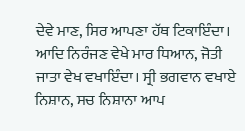ਦੇਵੇ ਮਾਣ, ਸਿਰ ਆਪਣਾ ਹੱਥ ਟਿਕਾਇੰਦਾ। ਆਦਿ ਨਿਰੰਜਣ ਵੇਖੇ ਮਾਰ ਧਿਆਨ, ਜੋਤੀ ਜਾਤਾ ਵੇਖ ਵਖਾਇੰਦਾ। ਸ੍ਰੀ ਭਗਵਾਨ ਵਖਾਏ ਨਿਸ਼ਾਨ, ਸਚ ਨਿਸ਼ਾਨਾ ਆਪ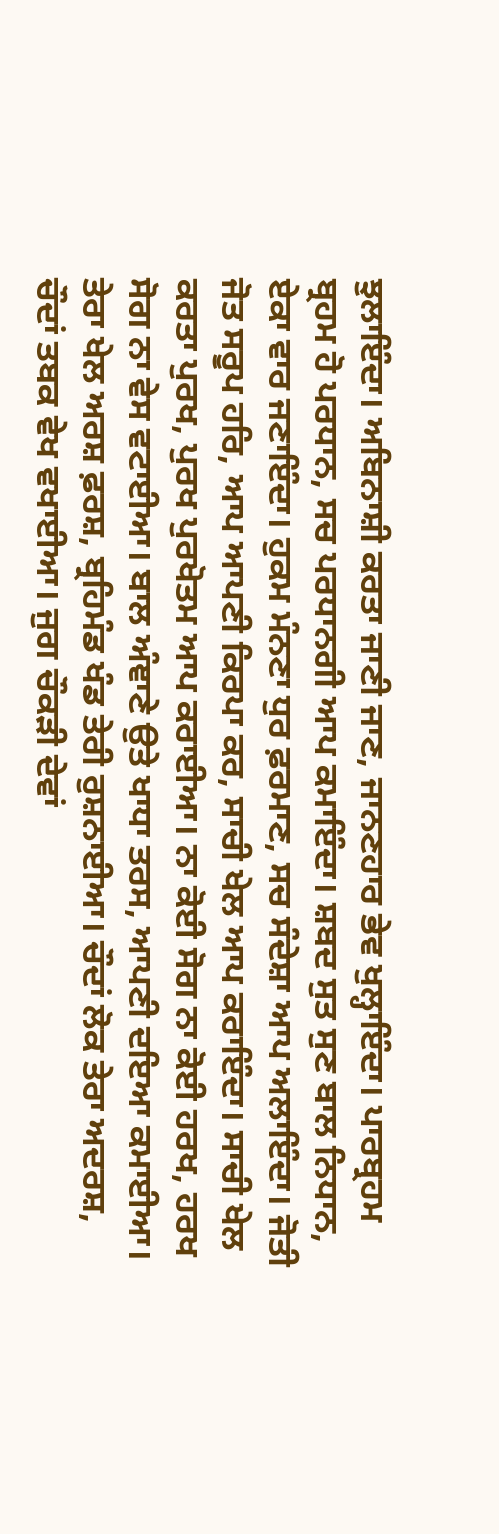ਝੁਲਾਇੰਦਾ। ਅਬਿਨਾਸ਼ੀ ਕਰਤਾ ਜਾਣੀ ਜਾਣ, ਜਾਨਣਹਾਰ ਭੇਵ ਖੁਲ੍ਹਾਇੰਦਾ। ਪਾਰਬ੍ਰਹਮ ਬ੍ਰਹਮ ਹੋ ਪਰਧਾਨ, ਸਚ ਪਰਧਾਨਗੀ ਆਪ ਕਮਾਇੰਦਾ। ਸ਼ਬਦ ਸੁਤ ਸੁਣ ਬਾਲ ਨਿਧਾਨ, ਏਕਾ ਵਾਰ ਜਣਾਇੰਦਾ। ਹੁਕਮ ਮੰਨਣਾ ਧੁਰ ਫ਼ਰਮਾਣ, ਸਚ ਸੰਦੇਸ਼ਾ ਆਪ ਅਲਾਇੰਦਾ। ਜੋਤੀ ਜੋਤ ਸਰੂਪ ਹਰਿ, ਆਪ ਆਪਣੀ ਕਿਰਪਾ ਕਰ, ਸਾਚੀ ਖੇਲ ਆਪ ਕਰਾਇੰਦਾ। ਸਾਚੀ ਖੇਲ ਕਰਤਾ ਪੁਰਖ, ਪੁਰਖ ਪੁਰਖੋਤਮ ਆਪ ਕਰਾਈਆ। ਨਾ ਕੋਈ ਸੋਗ ਨਾ ਕੋਈ ਹਰਖ, ਹਰਖ ਸੋਗ ਨਾ ਵੇਸ ਵਟਾਈਆ। ਬਾਲ ਅੰਞਾਣੇ ਉਤੇ ਖਾਧਾ ਤਰਸ, ਆਪਣੀ ਦਇਆ ਕਮਾਈਆ। ਤੇਰਾ ਖੇਲ ਅਰਸ਼ ਫ਼ਰਸ਼, ਬ੍ਰਹਿਮੰਡ ਖੰਡ ਤੇਰੀ ਰੁਸ਼ਨਾਈਆ। ਚੌਦਾਂ ਲੋਕ ਤੇਰਾ ਅਦਰਸ਼, ਚੌਦਾਂ ਤਬਕ ਵੇਖ ਵਖਾਈਆ। ਜੁਗ ਚੌਕੜੀ ਦੇਵਾਂ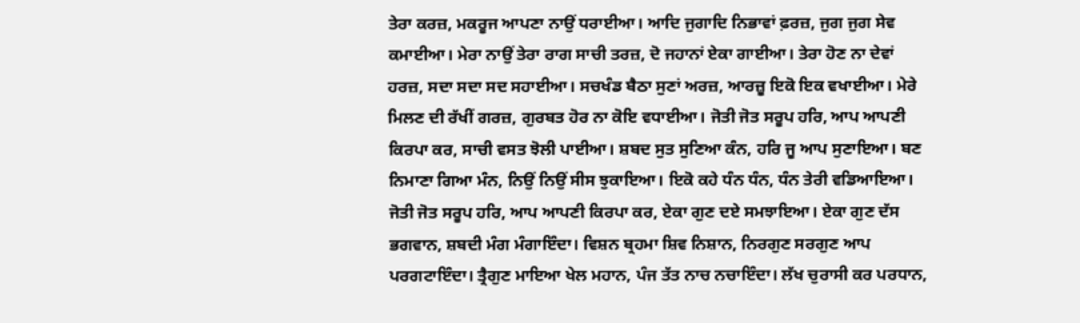ਤੇਰਾ ਕਰਜ਼, ਮਕਰੂਜ ਆਪਣਾ ਨਾਉਂ ਧਰਾਈਆ। ਆਦਿ ਜੁਗਾਦਿ ਨਿਭਾਵਾਂ ਫ਼ਰਜ਼, ਜੁਗ ਜੁਗ ਸੇਵ ਕਮਾਈਆ। ਮੇਰਾ ਨਾਉਂ ਤੇਰਾ ਰਾਗ ਸਾਚੀ ਤਰਜ਼, ਦੋ ਜਹਾਨਾਂ ਏਕਾ ਗਾਈਆ। ਤੇਰਾ ਹੋਣ ਨਾ ਦੇਵਾਂ ਹਰਜ਼, ਸਦਾ ਸਦਾ ਸਦ ਸਹਾਈਆ। ਸਚਖੰਡ ਬੈਠਾ ਸੁਣਾਂ ਅਰਜ਼, ਆਰਜ਼ੂ ਇਕੋ ਇਕ ਵਖਾਈਆ। ਮੇਰੇ ਮਿਲਣ ਦੀ ਰੱਖੀਂ ਗਰਜ਼, ਗੁਰਬਤ ਹੋਰ ਨਾ ਕੋਇ ਵਧਾਈਆ। ਜੋਤੀ ਜੋਤ ਸਰੂਪ ਹਰਿ, ਆਪ ਆਪਣੀ ਕਿਰਪਾ ਕਰ, ਸਾਚੀ ਵਸਤ ਝੋਲੀ ਪਾਈਆ। ਸ਼ਬਦ ਸੁਤ ਸੁਣਿਆ ਕੰਨ, ਹਰਿ ਜੂ ਆਪ ਸੁਣਾਇਆ। ਬਣ ਨਿਮਾਣਾ ਗਿਆ ਮੰਨ, ਨਿਉਂ ਨਿਉਂ ਸੀਸ ਝੁਕਾਇਆ। ਇਕੋ ਕਹੇ ਧੰਨ ਧੰਨ, ਧੰਨ ਤੇਰੀ ਵਡਿਆਇਆ। ਜੋਤੀ ਜੋਤ ਸਰੂਪ ਹਰਿ, ਆਪ ਆਪਣੀ ਕਿਰਪਾ ਕਰ, ਏਕਾ ਗੁਣ ਦਏ ਸਮਝਾਇਆ। ਏਕਾ ਗੁਣ ਦੱਸ ਭਗਵਾਨ, ਸ਼ਬਦੀ ਮੰਗ ਮੰਗਾਇੰਦਾ। ਵਿਸ਼ਨ ਬ੍ਰਹਮਾ ਸ਼ਿਵ ਨਿਸ਼ਾਨ, ਨਿਰਗੁਣ ਸਰਗੁਣ ਆਪ ਪਰਗਟਾਇੰਦਾ। ਤ੍ਰੈਗੁਣ ਮਾਇਆ ਖੇਲ ਮਹਾਨ, ਪੰਜ ਤੱਤ ਨਾਚ ਨਚਾਇੰਦਾ। ਲੱਖ ਚੁਰਾਸੀ ਕਰ ਪਰਧਾਨ,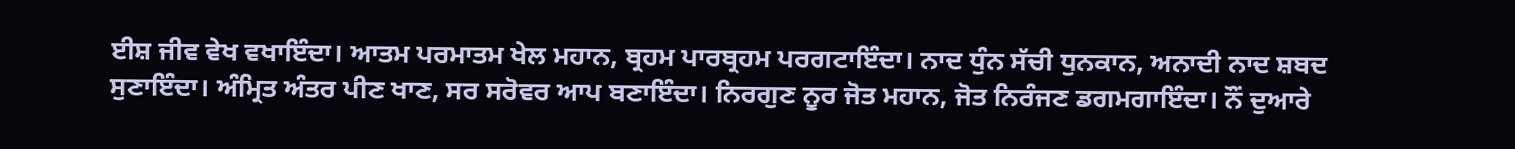ਈਸ਼ ਜੀਵ ਵੇਖ ਵਖਾਇੰਦਾ। ਆਤਮ ਪਰਮਾਤਮ ਖੇਲ ਮਹਾਨ, ਬ੍ਰਹਮ ਪਾਰਬ੍ਰਹਮ ਪਰਗਟਾਇੰਦਾ। ਨਾਦ ਧੁੰਨ ਸੱਚੀ ਧੁਨਕਾਨ, ਅਨਾਦੀ ਨਾਦ ਸ਼ਬਦ ਸੁਣਾਇੰਦਾ। ਅੰਮ੍ਰਿਤ ਅੰਤਰ ਪੀਣ ਖਾਣ, ਸਰ ਸਰੋਵਰ ਆਪ ਬਣਾਇੰਦਾ। ਨਿਰਗੁਣ ਨੂਰ ਜੋਤ ਮਹਾਨ, ਜੋਤ ਨਿਰੰਜਣ ਡਗਮਗਾਇੰਦਾ। ਨੌਂ ਦੁਆਰੇ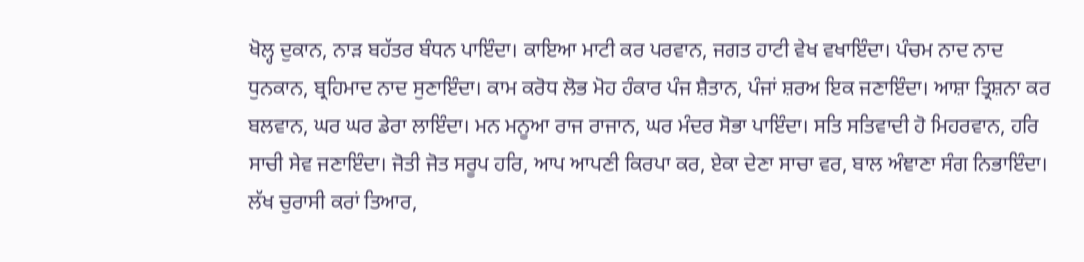ਖੋਲ੍ਹ ਦੁਕਾਨ, ਨਾੜ ਬਹੱਤਰ ਬੰਧਨ ਪਾਇੰਦਾ। ਕਾਇਆ ਮਾਟੀ ਕਰ ਪਰਵਾਨ, ਜਗਤ ਹਾਟੀ ਵੇਖ ਵਖਾਇੰਦਾ। ਪੰਚਮ ਨਾਦ ਨਾਦ ਧੁਨਕਾਨ, ਬ੍ਰਹਿਮਾਦ ਨਾਦ ਸੁਣਾਇੰਦਾ। ਕਾਮ ਕਰੋਧ ਲੋਭ ਮੋਹ ਹੰਕਾਰ ਪੰਜ ਸ਼ੈਤਾਨ, ਪੰਜਾਂ ਸ਼ਰਅ ਇਕ ਜਣਾਇੰਦਾ। ਆਸ਼ਾ ਤ੍ਰਿਸ਼ਨਾ ਕਰ ਬਲਵਾਨ, ਘਰ ਘਰ ਡੇਰਾ ਲਾਇੰਦਾ। ਮਨ ਮਨੂਆ ਰਾਜ ਰਾਜਾਨ, ਘਰ ਮੰਦਰ ਸੋਭਾ ਪਾਇੰਦਾ। ਸਤਿ ਸਤਿਵਾਦੀ ਹੋ ਮਿਹਰਵਾਨ, ਹਰਿ ਸਾਚੀ ਸੇਵ ਜਣਾਇੰਦਾ। ਜੋਤੀ ਜੋਤ ਸਰੂਪ ਹਰਿ, ਆਪ ਆਪਣੀ ਕਿਰਪਾ ਕਰ, ਏਕਾ ਦੇਣਾ ਸਾਚਾ ਵਰ, ਬਾਲ ਅੰਞਾਣਾ ਸੰਗ ਨਿਭਾਇੰਦਾ। ਲੱਖ ਚੁਰਾਸੀ ਕਰਾਂ ਤਿਆਰ,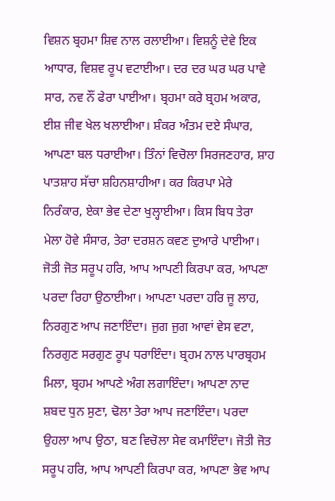ਵਿਸ਼ਨ ਬ੍ਰਹਮਾ ਸ਼ਿਵ ਨਾਲ ਰਲਾਈਆ। ਵਿਸ਼ਨੂੰ ਦੇਵੇ ਇਕ ਆਧਾਰ, ਵਿਸ਼ਵ ਰੂਪ ਵਟਾਈਆ। ਦਰ ਦਰ ਘਰ ਘਰ ਪਾਵੇ ਸਾਰ, ਨਵ ਨੌਂ ਫੇਰਾ ਪਾਈਆ। ਬ੍ਰਹਮਾ ਕਰੇ ਬ੍ਰਹਮ ਅਕਾਰ, ਈਸ਼ ਜੀਵ ਖੇਲ ਖਲਾਈਆ। ਸ਼ੰਕਰ ਅੰਤਮ ਦਏ ਸੰਘਾਰ, ਆਪਣਾ ਬਲ ਧਰਾਈਆ। ਤਿੰਨਾਂ ਵਿਚੋਲਾ ਸਿਰਜਣਹਾਰ, ਸ਼ਾਹ ਪਾਤਸ਼ਾਹ ਸੱਚਾ ਸ਼ਹਿਨਸ਼ਾਹੀਆ। ਕਰ ਕਿਰਪਾ ਮੇਰੇ ਨਿਰੰਕਾਰ, ਏਕਾ ਭੇਵ ਦੇਣਾ ਖੁਲ੍ਹਾਈਆ। ਕਿਸ ਬਿਧ ਤੇਰਾ ਮੇਲਾ ਹੋਵੇ ਸੰਸਾਰ, ਤੇਰਾ ਦਰਸ਼ਨ ਕਵਣ ਦੁਆਰੇ ਪਾਈਆ। ਜੋਤੀ ਜੋਤ ਸਰੂਪ ਹਰਿ, ਆਪ ਆਪਣੀ ਕਿਰਪਾ ਕਰ, ਆਪਣਾ ਪਰਦਾ ਰਿਹਾ ਉਠਾਈਆ। ਆਪਣਾ ਪਰਦਾ ਹਰਿ ਜੂ ਲਾਹ, ਨਿਰਗੁਣ ਆਪ ਜਣਾਇੰਦਾ। ਜੁਗ ਜੁਗ ਆਵਾਂ ਵੇਸ ਵਟਾ, ਨਿਰਗੁਣ ਸਰਗੁਣ ਰੂਪ ਧਰਾਇੰਦਾ। ਬ੍ਰਹਮ ਨਾਲ ਪਾਰਬ੍ਰਹਮ ਮਿਲਾ, ਬ੍ਰਹਮ ਆਪਣੇ ਅੰਗ ਲਗਾਇੰਦਾ। ਆਪਣਾ ਨਾਦ ਸ਼ਬਦ ਧੁਨ ਸੁਣਾ, ਢੋਲਾ ਤੇਰਾ ਆਪ ਜਣਾਇੰਦਾ। ਪਰਦਾ ਉਹਲਾ ਆਪ ਉਠਾ, ਬਣ ਵਿਚੋਲਾ ਸੇਵ ਕਮਾਇੰਦਾ। ਜੋਤੀ ਜੋਤ ਸਰੂਪ ਹਰਿ, ਆਪ ਆਪਣੀ ਕਿਰਪਾ ਕਰ, ਆਪਣਾ ਭੇਵ ਆਪ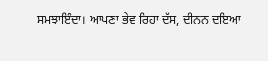ਸਮਝਾਇੰਦਾ। ਆਪਣਾ ਭੇਵ ਰਿਹਾ ਦੱਸ, ਦੀਨਨ ਦਇਆ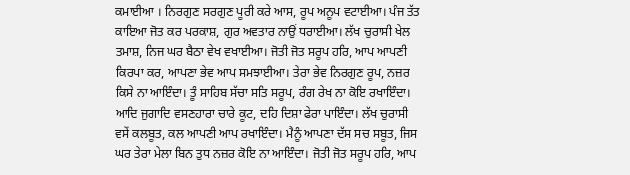ਕਮਾਈਆ । ਨਿਰਗੁਣ ਸਰਗੁਣ ਪੂਰੀ ਕਰੇ ਆਸ, ਰੂਪ ਅਨੂਪ ਵਟਾਈਆ। ਪੰਜ ਤੱਤ ਕਾਇਆ ਜੋਤ ਕਰ ਪਰਕਾਸ਼, ਗੁਰ ਅਵਤਾਰ ਨਾਉਂ ਧਰਾਈਆ। ਲੱਖ ਚੁਰਾਸੀ ਖੇਲ ਤਮਾਸ਼, ਨਿਜ ਘਰ ਬੈਠਾ ਵੇਖ ਵਖਾਈਆ। ਜੋਤੀ ਜੋਤ ਸਰੂਪ ਹਰਿ, ਆਪ ਆਪਣੀ ਕਿਰਪਾ ਕਰ, ਆਪਣਾ ਭੇਵ ਆਪ ਸਮਝਾਈਆ। ਤੇਰਾ ਭੇਵ ਨਿਰਗੁਣ ਰੂਪ, ਨਜ਼ਰ ਕਿਸੇ ਨਾ ਆਇੰਦਾ। ਤੂੰ ਸਾਹਿਬ ਸੱਚਾ ਸਤਿ ਸਰੂਪ, ਰੰਗ ਰੇਖ ਨਾ ਕੋਇ ਰਖਾਇੰਦਾ। ਆਦਿ ਜੁਗਾਦਿ ਵਸਣਹਾਰਾ ਚਾਰੇ ਕੂਟ, ਦਹਿ ਦਿਸ਼ਾ ਫੇਰਾ ਪਾਇੰਦਾ। ਲੱਖ ਚੁਰਾਸੀ ਵਸੇਂ ਕਲਬੂਤ, ਕਲ ਆਪਣੀ ਆਪ ਰਖਾਇੰਦਾ। ਮੈਨੂੰ ਆਪਣਾ ਦੱਸ ਸਚ ਸਬੂਤ, ਜਿਸ ਘਰ ਤੇਰਾ ਮੇਲਾ ਬਿਨ ਤੁਧ ਨਜ਼ਰ ਕੋਇ ਨਾ ਆਇੰਦਾ। ਜੋਤੀ ਜੋਤ ਸਰੂਪ ਹਰਿ, ਆਪ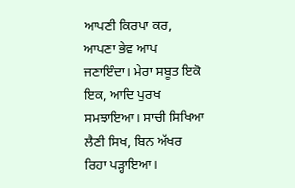ਆਪਣੀ ਕਿਰਪਾ ਕਰ, ਆਪਣਾ ਭੇਵ ਆਪ ਜਣਾਇੰਦਾ। ਮੇਰਾ ਸਬੂਤ ਇਕੋ ਇਕ, ਆਦਿ ਪੁਰਖ ਸਮਝਾਇਆ। ਸਾਚੀ ਸਿਖਿਆ ਲੈਣੀ ਸਿਖ, ਬਿਨ ਅੱਖਰ ਰਿਹਾ ਪੜ੍ਹਾਇਆ।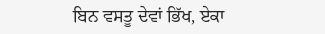ਬਿਨ ਵਸਤੂ ਦੇਵਾਂ ਭਿੱਖ, ਏਕਾ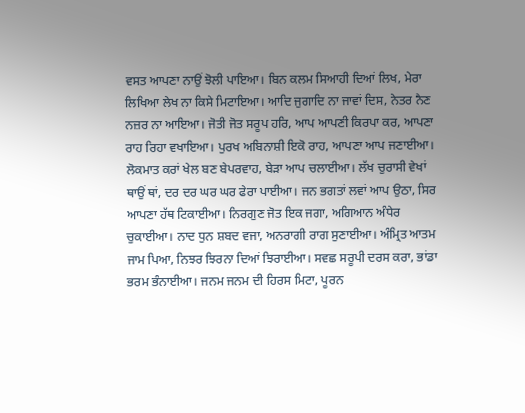ਵਸਤ ਆਪਣਾ ਨਾਉਂ ਝੋਲੀ ਪਾਇਆ। ਬਿਨ ਕਲਮ ਸਿਆਹੀ ਦਿਆਂ ਲਿਖ, ਮੇਰਾ ਲਿਖਿਆ ਲੇਖ ਨਾ ਕਿਸੇ ਮਿਟਾਇਆ। ਆਦਿ ਜੁਗਾਦਿ ਨਾ ਜਾਵਾਂ ਦਿਸ, ਨੇਤਰ ਨੈਣ ਨਜ਼ਰ ਨਾ ਆਇਆ। ਜੋਤੀ ਜੋਤ ਸਰੂਪ ਹਰਿ, ਆਪ ਆਪਣੀ ਕਿਰਪਾ ਕਰ, ਆਪਣਾ ਰਾਹ ਰਿਹਾ ਵਖਾਇਆ। ਪੁਰਖ ਅਬਿਨਾਸ਼ੀ ਇਕੋ ਰਾਹ, ਆਪਣਾ ਆਪ ਜਣਾਈਆ। ਲੋਕਮਾਤ ਕਰਾਂ ਖੇਲ ਬਣ ਬੇਪਰਵਾਹ, ਬੇੜਾ ਆਪ ਚਲਾਈਆ। ਲੱਖ ਚੁਰਾਸੀ ਵੇਖਾਂ ਥਾਉਂ ਥਾਂ, ਦਰ ਦਰ ਘਰ ਘਰ ਫੇਰਾ ਪਾਈਆ। ਜਨ ਭਗਤਾਂ ਲਵਾਂ ਆਪ ਉਠਾ, ਸਿਰ ਆਪਣਾ ਹੱਥ ਟਿਕਾਈਆ। ਨਿਰਗੁਣ ਜੋਤ ਇਕ ਜਗਾ, ਅਗਿਆਨ ਅੰਧੇਰ ਚੁਕਾਈਆ। ਨਾਦ ਧੁਨ ਸ਼ਬਦ ਵਜਾ, ਅਨਰਾਗੀ ਰਾਗ ਸੁਣਾਈਆ। ਅੰਮ੍ਰਿਤ ਆਤਮ ਜਾਮ ਪਿਆ, ਨਿਝਰ ਝਿਰਨਾ ਦਿਆਂ ਝਿਰਾਈਆ। ਸਵਛ ਸਰੂਪੀ ਦਰਸ ਕਰਾ, ਭਾਂਡਾ ਭਰਮ ਭੰਨਾਈਆ। ਜਨਮ ਜਨਮ ਦੀ ਹਿਰਸ ਮਿਟਾ, ਪੂਰਨ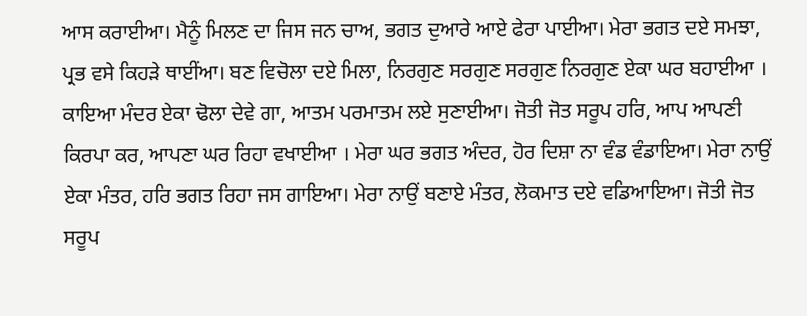ਆਸ ਕਰਾਈਆ। ਮੈਨੂੰ ਮਿਲਣ ਦਾ ਜਿਸ ਜਨ ਚਾਅ, ਭਗਤ ਦੁਆਰੇ ਆਏ ਫੇਰਾ ਪਾਈਆ। ਮੇਰਾ ਭਗਤ ਦਏ ਸਮਝਾ, ਪ੍ਰਭ ਵਸੇ ਕਿਹੜੇ ਥਾਈਂਆ। ਬਣ ਵਿਚੋਲਾ ਦਏ ਮਿਲਾ, ਨਿਰਗੁਣ ਸਰਗੁਣ ਸਰਗੁਣ ਨਿਰਗੁਣ ਏਕਾ ਘਰ ਬਹਾਈਆ । ਕਾਇਆ ਮੰਦਰ ਏਕਾ ਢੋਲਾ ਦੇਵੇ ਗਾ, ਆਤਮ ਪਰਮਾਤਮ ਲਏ ਸੁਣਾਈਆ। ਜੋਤੀ ਜੋਤ ਸਰੂਪ ਹਰਿ, ਆਪ ਆਪਣੀ ਕਿਰਪਾ ਕਰ, ਆਪਣਾ ਘਰ ਰਿਹਾ ਵਖਾਈਆ । ਮੇਰਾ ਘਰ ਭਗਤ ਅੰਦਰ, ਹੋਰ ਦਿਸ਼ਾ ਨਾ ਵੰਡ ਵੰਡਾਇਆ। ਮੇਰਾ ਨਾਉਂ ਏਕਾ ਮੰਤਰ, ਹਰਿ ਭਗਤ ਰਿਹਾ ਜਸ ਗਾਇਆ। ਮੇਰਾ ਨਾਉਂ ਬਣਾਏ ਮੰਤਰ, ਲੋਕਮਾਤ ਦਏ ਵਡਿਆਇਆ। ਜੋਤੀ ਜੋਤ ਸਰੂਪ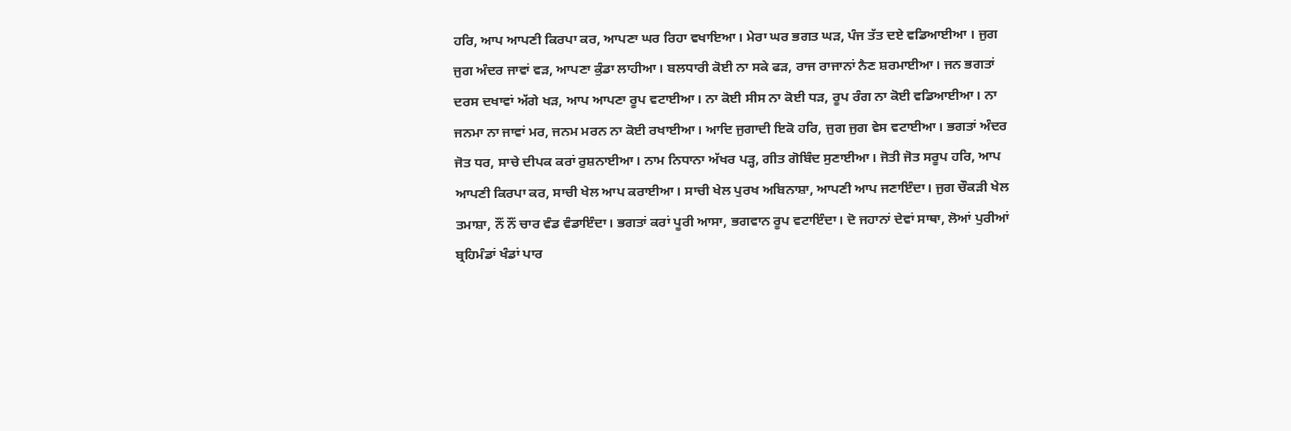ਹਰਿ, ਆਪ ਆਪਣੀ ਕਿਰਪਾ ਕਰ, ਆਪਣਾ ਘਰ ਰਿਹਾ ਵਖਾਇਆ। ਮੇਰਾ ਘਰ ਭਗਤ ਘੜ, ਪੰਜ ਤੱਤ ਦਏ ਵਡਿਆਈਆ । ਜੁਗ ਜੁਗ ਅੰਦਰ ਜਾਵਾਂ ਵੜ, ਆਪਣਾ ਕੁੰਡਾ ਲਾਹੀਆ। ਬਲਧਾਰੀ ਕੋਈ ਨਾ ਸਕੇ ਫੜ, ਰਾਜ ਰਾਜਾਨਾਂ ਨੈਣ ਸ਼ਰਮਾਈਆ। ਜਨ ਭਗਤਾਂ ਦਰਸ ਦਖਾਵਾਂ ਅੱਗੇ ਖੜ, ਆਪ ਆਪਣਾ ਰੂਪ ਵਟਾਈਆ। ਨਾ ਕੋਈ ਸੀਸ ਨਾ ਕੋਈ ਧੜ, ਰੂਪ ਰੰਗ ਨਾ ਕੋਈ ਵਡਿਆਈਆ। ਨਾ ਜਨਮਾ ਨਾ ਜਾਵਾਂ ਮਰ, ਜਨਮ ਮਰਨ ਨਾ ਕੋਈ ਰਖਾਈਆ। ਆਦਿ ਜੁਗਾਦੀ ਇਕੋ ਹਰਿ, ਜੁਗ ਜੁਗ ਵੇਸ ਵਟਾਈਆ। ਭਗਤਾਂ ਅੰਦਰ ਜੋਤ ਧਰ, ਸਾਚੇ ਦੀਪਕ ਕਰਾਂ ਰੁਸ਼ਨਾਈਆ। ਨਾਮ ਨਿਧਾਨਾ ਅੱਖਰ ਪੜ੍ਹ, ਗੀਤ ਗੋਬਿੰਦ ਸੁਣਾਈਆ। ਜੋਤੀ ਜੋਤ ਸਰੂਪ ਹਰਿ, ਆਪ ਆਪਣੀ ਕਿਰਪਾ ਕਰ, ਸਾਚੀ ਖੇਲ ਆਪ ਕਰਾਈਆ। ਸਾਚੀ ਖੇਲ ਪੁਰਖ ਅਬਿਨਾਸ਼ਾ, ਆਪਣੀ ਆਪ ਜਣਾਇੰਦਾ। ਜੁਗ ਚੌਕੜੀ ਖੇਲ ਤਮਾਸ਼ਾ, ਨੌਂ ਨੌਂ ਚਾਰ ਵੰਡ ਵੰਡਾਇੰਦਾ। ਭਗਤਾਂ ਕਰਾਂ ਪੂਰੀ ਆਸਾ, ਭਗਵਾਨ ਰੂਪ ਵਟਾਇੰਦਾ। ਦੋ ਜਹਾਨਾਂ ਦੇਵਾਂ ਸਾਥਾ, ਲੋਆਂ ਪੁਰੀਆਂ ਬ੍ਰਹਿਮੰਡਾਂ ਖੰਡਾਂ ਪਾਰ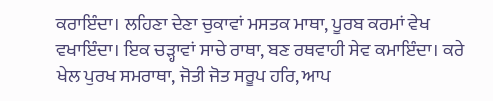ਕਰਾਇੰਦਾ। ਲਹਿਣਾ ਦੇਣਾ ਚੁਕਾਵਾਂ ਮਸਤਕ ਮਾਥਾ, ਪੂਰਬ ਕਰਮਾਂ ਵੇਖ ਵਖਾਇੰਦਾ। ਇਕ ਚੜ੍ਹਾਵਾਂ ਸਾਚੇ ਰਾਥਾ, ਬਣ ਰਥਵਾਹੀ ਸੇਵ ਕਮਾਇੰਦਾ। ਕਰੇ ਖੇਲ ਪੁਰਖ ਸਮਰਾਥਾ, ਜੋਤੀ ਜੋਤ ਸਰੂਪ ਹਰਿ, ਆਪ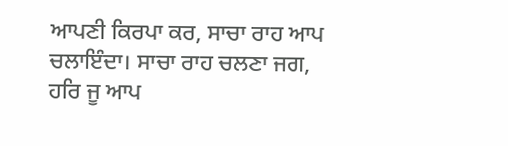ਆਪਣੀ ਕਿਰਪਾ ਕਰ, ਸਾਚਾ ਰਾਹ ਆਪ ਚਲਾਇੰਦਾ। ਸਾਚਾ ਰਾਹ ਚਲਣਾ ਜਗ, ਹਰਿ ਜੂ ਆਪ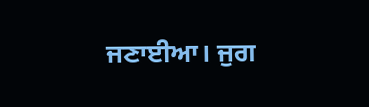ਜਣਾਈਆ। ਜੁਗ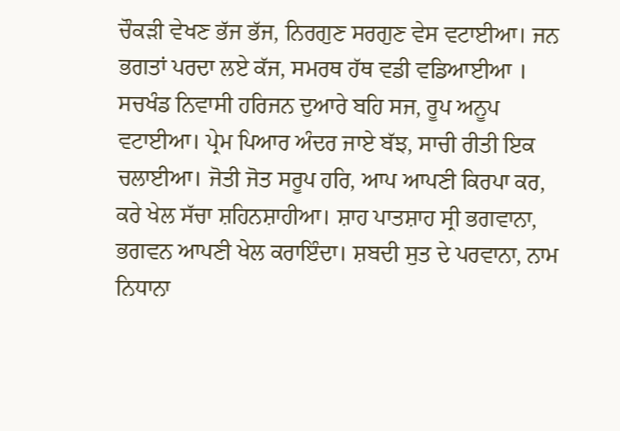ਚੌਕੜੀ ਵੇਖਣ ਭੱਜ ਭੱਜ, ਨਿਰਗੁਣ ਸਰਗੁਣ ਵੇਸ ਵਟਾਈਆ। ਜਨ ਭਗਤਾਂ ਪਰਦਾ ਲਏ ਕੱਜ, ਸਮਰਥ ਹੱਥ ਵਡੀ ਵਡਿਆਈਆ । ਸਚਖੰਡ ਨਿਵਾਸੀ ਹਰਿਜਨ ਦੁਆਰੇ ਬਹਿ ਸਜ, ਰੂਪ ਅਨੂਪ ਵਟਾਈਆ। ਪ੍ਰੇਮ ਪਿਆਰ ਅੰਦਰ ਜਾਏ ਬੱਝ, ਸਾਚੀ ਰੀਤੀ ਇਕ ਚਲਾਈਆ। ਜੋਤੀ ਜੋਤ ਸਰੂਪ ਹਰਿ, ਆਪ ਆਪਣੀ ਕਿਰਪਾ ਕਰ, ਕਰੇ ਖੇਲ ਸੱਚਾ ਸ਼ਹਿਨਸ਼ਾਹੀਆ। ਸ਼ਾਹ ਪਾਤਸ਼ਾਹ ਸ੍ਰੀ ਭਗਵਾਨਾ, ਭਗਵਨ ਆਪਣੀ ਖੇਲ ਕਰਾਇੰਦਾ। ਸ਼ਬਦੀ ਸੁਤ ਦੇ ਪਰਵਾਨਾ, ਨਾਮ ਨਿਧਾਨਾ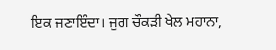ਇਕ ਜਣਾਇੰਦਾ। ਜੁਗ ਚੌਕੜੀ ਖੇਲ ਮਹਾਨਾ,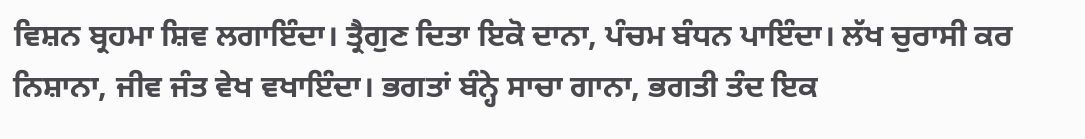ਵਿਸ਼ਨ ਬ੍ਰਹਮਾ ਸ਼ਿਵ ਲਗਾਇੰਦਾ। ਤ੍ਰੈਗੁਣ ਦਿਤਾ ਇਕੋ ਦਾਨਾ, ਪੰਚਮ ਬੰਧਨ ਪਾਇੰਦਾ। ਲੱਖ ਚੁਰਾਸੀ ਕਰ ਨਿਸ਼ਾਨਾ, ਜੀਵ ਜੰਤ ਵੇਖ ਵਖਾਇੰਦਾ। ਭਗਤਾਂ ਬੰਨ੍ਹੇ ਸਾਚਾ ਗਾਨਾ, ਭਗਤੀ ਤੰਦ ਇਕ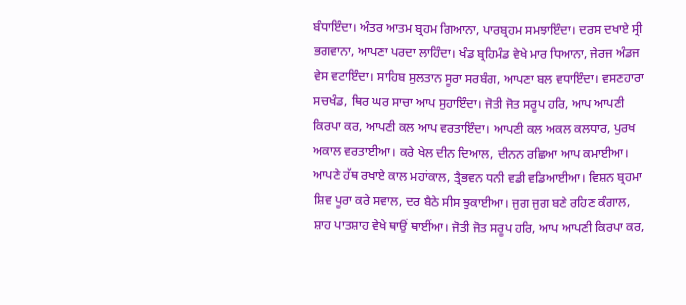ਬੰਧਾਇੰਦਾ। ਅੰਤਰ ਆਤਮ ਬ੍ਰਹਮ ਗਿਆਨਾ, ਪਾਰਬ੍ਰਹਮ ਸਮਝਾਇੰਦਾ। ਦਰਸ ਦਖਾਏ ਸ੍ਰੀ ਭਗਵਾਨਾ, ਆਪਣਾ ਪਰਦਾ ਲਾਹਿੰਦਾ। ਖੰਡ ਬ੍ਰਹਿਮੰਡ ਵੇਖੇ ਮਾਰ ਧਿਆਨਾ, ਜੇਰਜ ਅੰਡਜ ਵੇਸ ਵਟਾਇੰਦਾ। ਸਾਹਿਬ ਸੁਲਤਾਨ ਸੂਰਾ ਸਰਬੰਗ, ਆਪਣਾ ਬਲ ਵਧਾਇੰਦਾ। ਵਸਣਹਾਰਾ ਸਚਖੰਡ, ਥਿਰ ਘਰ ਸਾਚਾ ਆਪ ਸੁਹਾਇੰਦਾ। ਜੋਤੀ ਜੋਤ ਸਰੂਪ ਹਰਿ, ਆਪ ਆਪਣੀ ਕਿਰਪਾ ਕਰ, ਆਪਣੀ ਕਲ ਆਪ ਵਰਤਾਇੰਦਾ। ਆਪਣੀ ਕਲ ਅਕਲ ਕਲਧਾਰ, ਪੁਰਖ ਅਕਾਲ ਵਰਤਾਈਆ। ਕਰੇ ਖੇਲ ਦੀਨ ਦਿਆਲ, ਦੀਨਨ ਰਛਿਆ ਆਪ ਕਮਾਈਆ। ਆਪਣੇ ਹੱਥ ਰਖਾਏ ਕਾਲ ਮਹਾਂਕਾਲ, ਤ੍ਰੈਭਵਨ ਧਨੀ ਵਡੀ ਵਡਿਆਈਆ। ਵਿਸ਼ਨ ਬ੍ਰਹਮਾ ਸ਼ਿਵ ਪੂਰਾ ਕਰੇ ਸਵਾਲ, ਦਰ ਬੈਠੇ ਸੀਸ ਝੁਕਾਈਆ। ਜੁਗ ਜੁਗ ਬਣੇ ਰਹਿਣ ਕੰਗਾਲ, ਸ਼ਾਹ ਪਾਤਸ਼ਾਹ ਵੇਖੇ ਥਾਉਂ ਥਾਈਂਆ। ਜੋਤੀ ਜੋਤ ਸਰੂਪ ਹਰਿ, ਆਪ ਆਪਣੀ ਕਿਰਪਾ ਕਰ,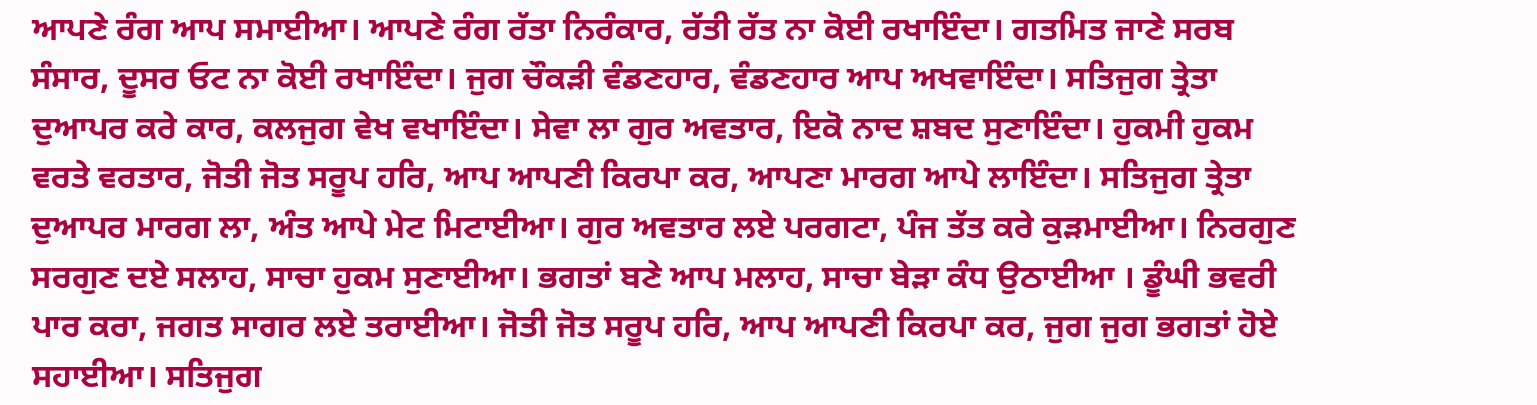ਆਪਣੇ ਰੰਗ ਆਪ ਸਮਾਈਆ। ਆਪਣੇ ਰੰਗ ਰੱਤਾ ਨਿਰੰਕਾਰ, ਰੱਤੀ ਰੱਤ ਨਾ ਕੋਈ ਰਖਾਇੰਦਾ। ਗਤਮਿਤ ਜਾਣੇ ਸਰਬ ਸੰਸਾਰ, ਦੂਸਰ ਓਟ ਨਾ ਕੋਈ ਰਖਾਇੰਦਾ। ਜੁਗ ਚੌਕੜੀ ਵੰਡਣਹਾਰ, ਵੰਡਣਹਾਰ ਆਪ ਅਖਵਾਇੰਦਾ। ਸਤਿਜੁਗ ਤ੍ਰੇਤਾ ਦੁਆਪਰ ਕਰੇ ਕਾਰ, ਕਲਜੁਗ ਵੇਖ ਵਖਾਇੰਦਾ। ਸੇਵਾ ਲਾ ਗੁਰ ਅਵਤਾਰ, ਇਕੋ ਨਾਦ ਸ਼ਬਦ ਸੁਣਾਇੰਦਾ। ਹੁਕਮੀ ਹੁਕਮ ਵਰਤੇ ਵਰਤਾਰ, ਜੋਤੀ ਜੋਤ ਸਰੂਪ ਹਰਿ, ਆਪ ਆਪਣੀ ਕਿਰਪਾ ਕਰ, ਆਪਣਾ ਮਾਰਗ ਆਪੇ ਲਾਇੰਦਾ। ਸਤਿਜੁਗ ਤ੍ਰੇਤਾ ਦੁਆਪਰ ਮਾਰਗ ਲਾ, ਅੰਤ ਆਪੇ ਮੇਟ ਮਿਟਾਈਆ। ਗੁਰ ਅਵਤਾਰ ਲਏ ਪਰਗਟਾ, ਪੰਜ ਤੱਤ ਕਰੇ ਕੁੜਮਾਈਆ। ਨਿਰਗੁਣ ਸਰਗੁਣ ਦਏ ਸਲਾਹ, ਸਾਚਾ ਹੁਕਮ ਸੁਣਾਈਆ। ਭਗਤਾਂ ਬਣੇ ਆਪ ਮਲਾਹ, ਸਾਚਾ ਬੇੜਾ ਕੰਧ ਉਠਾਈਆ । ਡੂੰਘੀ ਭਵਰੀ ਪਾਰ ਕਰਾ, ਜਗਤ ਸਾਗਰ ਲਏ ਤਰਾਈਆ। ਜੋਤੀ ਜੋਤ ਸਰੂਪ ਹਰਿ, ਆਪ ਆਪਣੀ ਕਿਰਪਾ ਕਰ, ਜੁਗ ਜੁਗ ਭਗਤਾਂ ਹੋਏ ਸਹਾਈਆ। ਸਤਿਜੁਗ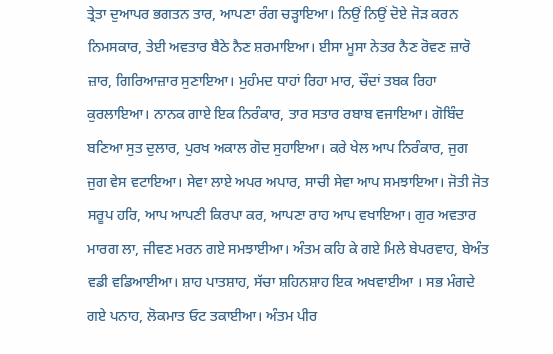ਤ੍ਰੇਤਾ ਦੁਆਪਰ ਭਗਤਨ ਤਾਰ, ਆਪਣਾ ਰੰਗ ਚੜ੍ਹਾਇਆ। ਨਿਉਂ ਨਿਉਂ ਦੋਏ ਜੋੜ ਕਰਨ ਨਿਮਸਕਾਰ, ਤੇਈ ਅਵਤਾਰ ਬੈਠੇ ਨੈਣ ਸ਼ਰਮਾਇਆ। ਈਸਾ ਮੂਸਾ ਨੇਤਰ ਨੈਣ ਰੋਵਣ ਜ਼ਾਰੋ ਜ਼ਾਰ, ਗਿਰਿਆਜ਼ਾਰ ਸੁਣਾਇਆ। ਮੁਹੰਮਦ ਧਾਹਾਂ ਰਿਹਾ ਮਾਰ, ਚੌਦਾਂ ਤਬਕ ਰਿਹਾ ਕੁਰਲਾਇਆ। ਨਾਨਕ ਗਾਏ ਇਕ ਨਿਰੰਕਾਰ, ਤਾਰ ਸਤਾਰ ਰਬਾਬ ਵਜਾਇਆ। ਗੋਬਿੰਦ ਬਣਿਆ ਸੁਤ ਦੁਲਾਰ, ਪੁਰਖ ਅਕਾਲ ਗੋਦ ਸੁਹਾਇਆ। ਕਰੇ ਖੇਲ ਆਪ ਨਿਰੰਕਾਰ, ਜੁਗ ਜੁਗ ਵੇਸ ਵਟਾਇਆ। ਸੇਵਾ ਲਾਏ ਅਪਰ ਅਪਾਰ, ਸਾਚੀ ਸੇਵਾ ਆਪ ਸਮਝਾਇਆ। ਜੋਤੀ ਜੋਤ ਸਰੂਪ ਹਰਿ, ਆਪ ਆਪਣੀ ਕਿਰਪਾ ਕਰ, ਆਪਣਾ ਰਾਹ ਆਪ ਵਖਾਇਆ। ਗੁਰ ਅਵਤਾਰ ਮਾਰਗ ਲਾ, ਜੀਵਣ ਮਰਨ ਗਏ ਸਮਝਾਈਆ। ਅੰਤਮ ਕਹਿ ਕੇ ਗਏ ਮਿਲੇ ਬੇਪਰਵਾਹ, ਬੇਅੰਤ ਵਡੀ ਵਡਿਆਈਆ। ਸ਼ਾਹ ਪਾਤਸ਼ਾਹ, ਸੱਚਾ ਸ਼ਹਿਨਸ਼ਾਹ ਇਕ ਅਖਵਾਈਆ । ਸਭ ਮੰਗਦੇ ਗਏ ਪਨਾਹ, ਲੋਕਮਾਤ ਓਟ ਤਕਾਈਆ। ਅੰਤਮ ਪੀਰ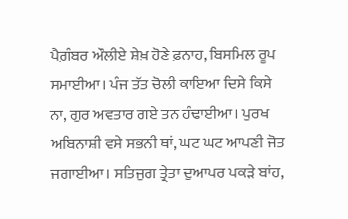ਪੈਗ਼ੰਬਰ ਔਲੀਏ ਸ਼ੇਖ਼ ਹੋਣੇ ਫ਼ਨਾਹ, ਬਿਸਮਿਲ ਰੂਪ ਸਮਾਈਆ। ਪੰਜ ਤੱਤ ਚੋਲੀ ਕਾਇਆ ਦਿਸੇ ਕਿਸੇ ਨਾ, ਗੁਰ ਅਵਤਾਰ ਗਏ ਤਨ ਹੰਢਾਈਆ। ਪੁਰਖ ਅਬਿਨਾਸ਼ੀ ਵਸੇ ਸਭਨੀ ਥਾਂ, ਘਟ ਘਟ ਆਪਣੀ ਜੋਤ ਜਗਾਈਆ। ਸਤਿਜੁਗ ਤ੍ਰੇਤਾ ਦੁਆਪਰ ਪਕੜੇ ਬਾਂਹ,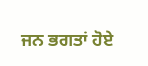ਜਨ ਭਗਤਾਂ ਹੋਏ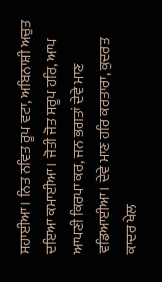ਸਹਾਈਆ। ਨਿਤ ਨਵਿਤ ਰੂਪ ਵਟਾ, ਅਬਿਨਾਸ਼ੀ ਅਚੁਤ ਦਇਆ ਕਮਾਈਆ। ਜੋਤੀ ਜੋਤ ਸਰੂਪ ਹਰਿ, ਆਪ ਆਪਣੀ ਕਿਰਪਾ ਕਰ, ਜਨ ਭਗਤਾਂ ਦੇਵੇ ਮਾਣ ਵਡਿਆਈਆ। ਦੇਵੇ ਮਾਣ ਹਰਿ ਕਰਤਾਰਾ, ਕੁਦਰਤ ਕਾਦਰ ਖੇਲ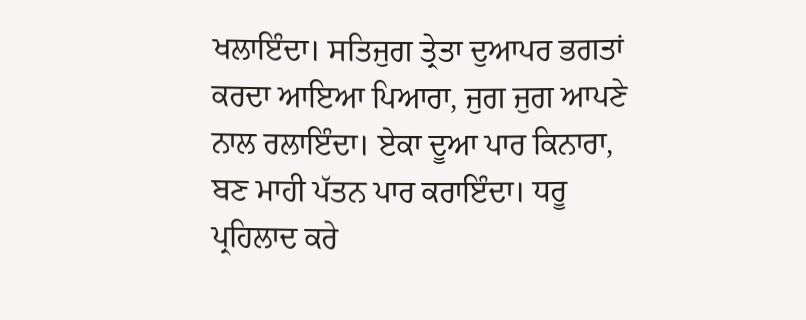ਖਲਾਇੰਦਾ। ਸਤਿਜੁਗ ਤ੍ਰੇਤਾ ਦੁਆਪਰ ਭਗਤਾਂ ਕਰਦਾ ਆਇਆ ਪਿਆਰਾ, ਜੁਗ ਜੁਗ ਆਪਣੇ ਨਾਲ ਰਲਾਇੰਦਾ। ਏਕਾ ਦੂਆ ਪਾਰ ਕਿਨਾਰਾ, ਬਣ ਮਾਹੀ ਪੱਤਨ ਪਾਰ ਕਰਾਇੰਦਾ। ਧਰੂ ਪ੍ਰਹਿਲਾਦ ਕਰੇ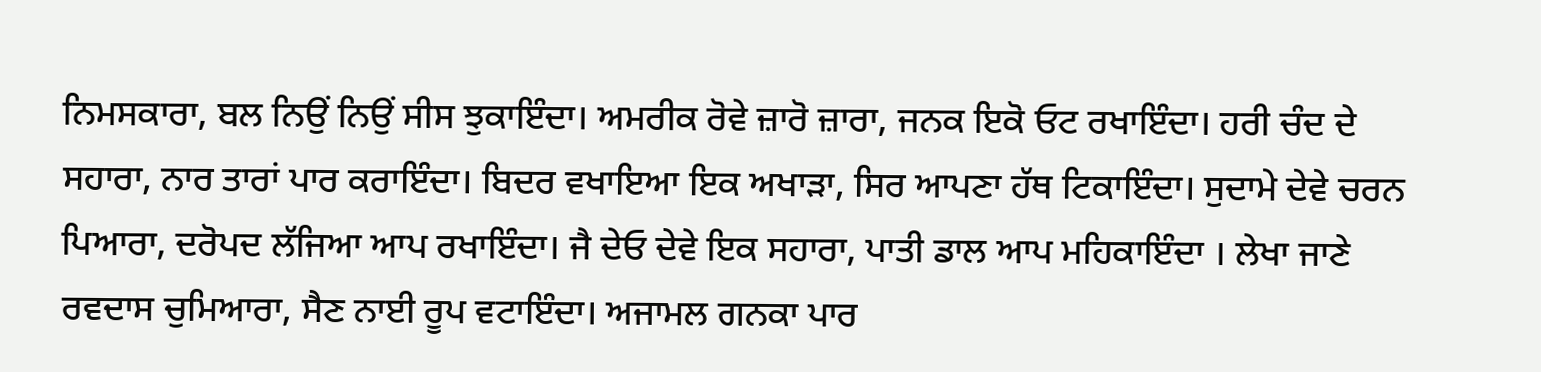ਨਿਮਸਕਾਰਾ, ਬਲ ਨਿਉਂ ਨਿਉਂ ਸੀਸ ਝੁਕਾਇੰਦਾ। ਅਮਰੀਕ ਰੋਵੇ ਜ਼ਾਰੋ ਜ਼ਾਰਾ, ਜਨਕ ਇਕੋ ਓਟ ਰਖਾਇੰਦਾ। ਹਰੀ ਚੰਦ ਦੇ ਸਹਾਰਾ, ਨਾਰ ਤਾਰਾਂ ਪਾਰ ਕਰਾਇੰਦਾ। ਬਿਦਰ ਵਖਾਇਆ ਇਕ ਅਖਾੜਾ, ਸਿਰ ਆਪਣਾ ਹੱਥ ਟਿਕਾਇੰਦਾ। ਸੁਦਾਮੇ ਦੇਵੇ ਚਰਨ ਪਿਆਰਾ, ਦਰੋਪਦ ਲੱਜਿਆ ਆਪ ਰਖਾਇੰਦਾ। ਜੈ ਦੇਓ ਦੇਵੇ ਇਕ ਸਹਾਰਾ, ਪਾਤੀ ਡਾਲ ਆਪ ਮਹਿਕਾਇੰਦਾ । ਲੇਖਾ ਜਾਣੇ ਰਵਦਾਸ ਚੁਮਿਆਰਾ, ਸੈਣ ਨਾਈ ਰੂਪ ਵਟਾਇੰਦਾ। ਅਜਾਮਲ ਗਨਕਾ ਪਾਰ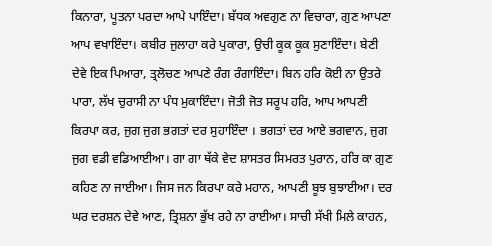ਕਿਨਾਰਾ, ਪੂਤਨਾ ਪਰਦਾ ਆਪੇ ਪਾਇੰਦਾ। ਬੱਧਕ ਅਵਗੁਣ ਨਾ ਵਿਚਾਰਾ, ਗੁਣ ਆਪਣਾ ਆਪ ਵਖਾਇੰਦਾ। ਕਬੀਰ ਜੁਲਾਹਾ ਕਰੇ ਪੁਕਾਰਾ, ਉਚੀ ਕੂਕ ਕੂਕ ਸੁਣਾਇੰਦਾ। ਬੇਣੀ ਦੇਵੇ ਇਕ ਪਿਆਰਾ, ਤ੍ਰਲੋਚਣ ਆਪਣੇ ਰੰਗ ਰੰਗਾਇੰਦਾ। ਬਿਨ ਹਰਿ ਕੋਈ ਨਾ ਉਤਰੇ ਪਾਰਾ, ਲੱਖ ਚੁਰਾਸੀ ਨਾ ਪੰਧ ਮੁਕਾਇੰਦਾ। ਜੋਤੀ ਜੋਤ ਸਰੂਪ ਹਰਿ, ਆਪ ਆਪਣੀ ਕਿਰਪਾ ਕਰ, ਜੁਗ ਜੁਗ ਭਗਤਾਂ ਦਰ ਸੁਹਾਇੰਦਾ । ਭਗਤਾਂ ਦਰ ਆਏ ਭਗਵਾਨ, ਜੁਗ ਜੁਗ ਵਡੀ ਵਡਿਆਈਆ। ਗਾ ਗਾ ਥੱਕੇ ਵੇਦ ਸ਼ਾਸਤਰ ਸਿਮਰਤ ਪੁਰਾਨ, ਹਰਿ ਕਾ ਗੁਣ ਕਹਿਣ ਨਾ ਜਾਈਆ। ਜਿਸ ਜਨ ਕਿਰਪਾ ਕਰੇ ਮਹਾਨ, ਆਪਣੀ ਬੂਝ ਬੁਝਾਈਆ। ਦਰ ਘਰ ਦਰਸ਼ਨ ਦੇਵੇ ਆਣ, ਤ੍ਰਿਸ਼ਨਾ ਭੁੱਖ ਰਹੇ ਨਾ ਰਾਈਆ। ਸਾਚੀ ਸੱਖੀ ਮਿਲੇ ਕਾਹਨ,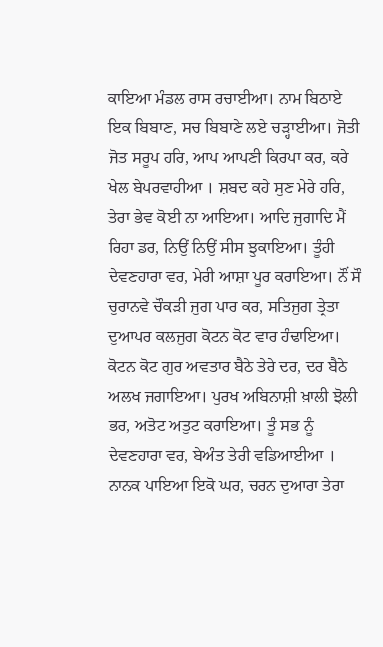ਕਾਇਆ ਮੰਡਲ ਰਾਸ ਰਚਾਈਆ। ਨਾਮ ਬਿਠਾਏ ਇਕ ਬਿਬਾਣ, ਸਚ ਬਿਬਾਣੇ ਲਏ ਚੜ੍ਹਾਈਆ। ਜੋਤੀ ਜੋਤ ਸਰੂਪ ਹਰਿ, ਆਪ ਆਪਣੀ ਕਿਰਪਾ ਕਰ, ਕਰੇ ਖੇਲ ਬੇਪਰਵਾਹੀਆ । ਸ਼ਬਦ ਕਹੇ ਸੁਣ ਮੇਰੇ ਹਰਿ, ਤੇਰਾ ਭੇਵ ਕੋਈ ਨਾ ਆਇਆ। ਆਦਿ ਜੁਗਾਦਿ ਮੈਂ ਰਿਹਾ ਡਰ, ਨਿਉਂ ਨਿਉਂ ਸੀਸ ਝੁਕਾਇਆ। ਤੂੰਹੀ ਦੇਵਣਹਾਰਾ ਵਰ, ਮੇਰੀ ਆਸ਼ਾ ਪੂਰ ਕਰਾਇਆ। ਨੌਂ ਸੌ ਚੁਰਾਨਵੇ ਚੌਕੜੀ ਜੁਗ ਪਾਰ ਕਰ, ਸਤਿਜੁਗ ਤ੍ਰੇਤਾ ਦੁਆਪਰ ਕਲਜੁਗ ਕੋਟਨ ਕੋਟ ਵਾਰ ਹੰਢਾਇਆ। ਕੋਟਨ ਕੋਟ ਗੁਰ ਅਵਤਾਰ ਬੈਠੇ ਤੇਰੇ ਦਰ, ਦਰ ਬੈਠੇ ਅਲਖ ਜਗਾਇਆ। ਪੁਰਖ ਅਬਿਨਾਸ਼ੀ ਖ਼ਾਲੀ ਝੋਲੀ ਭਰ, ਅਤੋਟ ਅਤੁਟ ਕਰਾਇਆ। ਤੂੰ ਸਭ ਨੂੰ ਦੇਵਣਹਾਰਾ ਵਰ, ਬੇਅੰਤ ਤੇਰੀ ਵਡਿਆਈਆ । ਨਾਨਕ ਪਾਇਆ ਇਕੋ ਘਰ, ਚਰਨ ਦੁਆਰਾ ਤੇਰਾ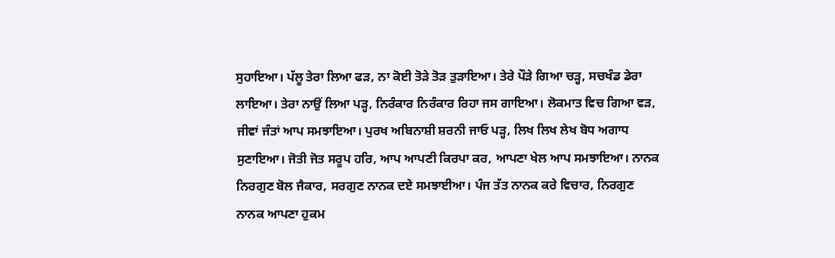ਸੁਹਾਇਆ। ਪੱਲੂ ਤੇਰਾ ਲਿਆ ਫੜ, ਨਾ ਕੋਈ ਤੋੜੇ ਤੋੜ ਤੁੜਾਇਆ। ਤੇਰੇ ਪੌੜੇ ਗਿਆ ਚੜ੍ਹ, ਸਚਖੰਡ ਡੇਰਾ ਲਾਇਆ। ਤੇਰਾ ਨਾਉਂ ਲਿਆ ਪੜ੍ਹ, ਨਿਰੰਕਾਰ ਨਿਰੰਕਾਰ ਰਿਹਾ ਜਸ ਗਾਇਆ। ਲੋਕਮਾਤ ਵਿਚ ਗਿਆ ਵੜ, ਜੀਵਾਂ ਜੰਤਾਂ ਆਪ ਸਮਝਾਇਆ। ਪੁਰਖ ਅਬਿਨਾਸ਼ੀ ਸ਼ਰਨੀ ਜਾਓ ਪੜ੍ਹ, ਲਿਖ ਲਿਖ ਲੇਖ ਬੋਧ ਅਗਾਧ ਸੁਣਾਇਆ। ਜੋਤੀ ਜੋਤ ਸਰੂਪ ਹਰਿ, ਆਪ ਆਪਣੀ ਕਿਰਪਾ ਕਰ, ਆਪਣਾ ਖੇਲ ਆਪ ਸਮਝਾਇਆ। ਨਾਨਕ ਨਿਰਗੁਣ ਬੋਲ ਜੈਕਾਰ, ਸਰਗੁਣ ਨਾਨਕ ਦਏ ਸਮਝਾਈਆ। ਪੰਜ ਤੱਤ ਨਾਨਕ ਕਰੇ ਵਿਚਾਰ, ਨਿਰਗੁਣ ਨਾਨਕ ਆਪਣਾ ਹੁਕਮ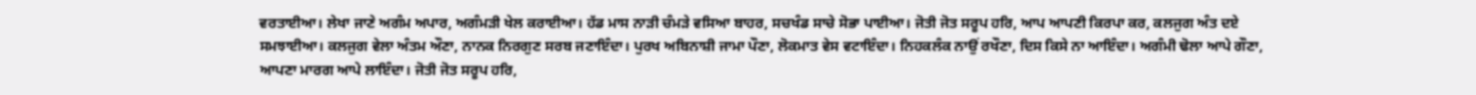ਵਰਤਾਈਆ। ਲੇਖਾ ਜਾਣੇ ਅਗੰਮ ਅਪਾਰ, ਅਗੰਮੜੀ ਖੇਲ ਕਰਾਈਆ। ਹੱਡ ਮਾਸ ਨਾੜੀ ਚੰਮੜੇ ਵਸਿਆ ਬਾਹਰ, ਸਚਖੰਡ ਸਾਚੇ ਸੋਭਾ ਪਾਈਆ। ਜੋਤੀ ਜੋਤ ਸਰੂਪ ਹਰਿ, ਆਪ ਆਪਣੀ ਕਿਰਪਾ ਕਰ, ਕਲਜੁਗ ਅੰਤ ਦਏ ਸਮਝਾਈਆ। ਕਲਜੁਗ ਵੇਲਾ ਅੰਤਮ ਔਣਾ, ਨਾਨਕ ਨਿਰਗੁਣ ਸਰਬ ਜਣਾਇੰਦਾ। ਪੁਰਖ ਅਬਿਨਾਸ਼ੀ ਜਾਮਾ ਪੌਣਾ, ਲੋਕਮਾਤ ਵੇਸ ਵਟਾਇੰਦਾ। ਨਿਹਕਲੰਕ ਨਾਉਂ ਰਖੌਣਾ, ਦਿਸ ਕਿਸੇ ਨਾ ਆਇੰਦਾ। ਅਗੰਮੀ ਢੋਲਾ ਆਪੇ ਗੌਣਾ, ਆਪਣਾ ਮਾਰਗ ਆਪੇ ਲਾਇੰਦਾ। ਜੋਤੀ ਜੋਤ ਸਰੂਪ ਹਰਿ,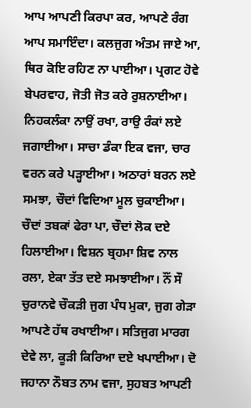ਆਪ ਆਪਣੀ ਕਿਰਪਾ ਕਰ, ਆਪਣੇ ਰੰਗ ਆਪ ਸਮਾਇੰਦਾ। ਕਲਜੁਗ ਅੰਤਮ ਜਾਏ ਆ, ਥਿਰ ਕੋਇ ਰਹਿਣ ਨਾ ਪਾਈਆ। ਪ੍ਰਗਟ ਹੋਵੇ ਬੇਪਰਵਾਹ, ਜੋਤੀ ਜੋਤ ਕਰੇ ਰੁਸ਼ਨਾਈਆ। ਨਿਹਕਲੰਕਾ ਨਾਉਂ ਰਖਾ, ਰਾਉ ਰੰਕਾਂ ਲਏ ਜਗਾਈਆ। ਸਾਚਾ ਡੰਕਾ ਇਕ ਵਜਾ, ਚਾਰ ਵਰਨ ਕਰੇ ਪੜ੍ਹਾਈਆ। ਅਠਾਰਾਂ ਬਰਨ ਲਏ ਸਮਝਾ, ਚੌਦਾਂ ਵਿਦਿਆ ਮੂਲ ਚੁਕਾਈਆ। ਚੌਦਾਂ ਤਬਕਾਂ ਫੇਰਾ ਪਾ, ਚੌਦਾਂ ਲੋਕ ਦਏ ਹਿਲਾਈਆ। ਵਿਸ਼ਨ ਬ੍ਰਹਮਾ ਸ਼ਿਵ ਨਾਲ ਰਲਾ, ਏਕਾ ਤੱਤ ਦਏ ਸਮਝਾਈਆ। ਨੌਂ ਸੌ ਚੁਰਾਨਵੇ ਚੌਕੜੀ ਜੁਗ ਪੰਧ ਮੁਕਾ, ਜੁਗ ਗੇੜਾ ਆਪਣੇ ਹੱਥ ਰਖਾਈਆ। ਸਤਿਜੁਗ ਮਾਰਗ ਦੇਵੇ ਲਾ, ਕੂੜੀ ਕਿਰਿਆ ਦਏ ਖਪਾਈਆ। ਦੋ ਜਹਾਨਾ ਨੌਬਤ ਨਾਮ ਵਜਾ, ਸੁਹਬਤ ਆਪਣੀ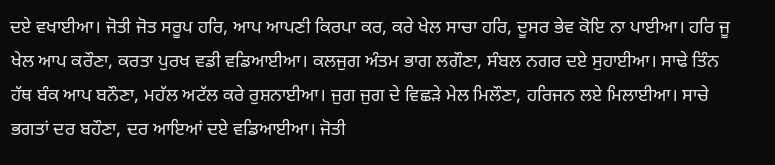ਦਏ ਵਖਾਈਆ। ਜੋਤੀ ਜੋਤ ਸਰੂਪ ਹਰਿ, ਆਪ ਆਪਣੀ ਕਿਰਪਾ ਕਰ, ਕਰੇ ਖੇਲ ਸਾਚਾ ਹਰਿ, ਦੂਸਰ ਭੇਵ ਕੋਇ ਨਾ ਪਾਈਆ। ਹਰਿ ਜੂ ਖੇਲ ਆਪ ਕਰੌਣਾ, ਕਰਤਾ ਪੁਰਖ ਵਡੀ ਵਡਿਆਈਆ। ਕਲਜੁਗ ਅੰਤਮ ਭਾਗ ਲਗੌਣਾ, ਸੰਬਲ ਨਗਰ ਦਏ ਸੁਹਾਈਆ। ਸਾਢੇ ਤਿੰਨ ਹੱਥ ਬੰਕ ਆਪ ਬਨੌਣਾ, ਮਹੱਲ ਅਟੱਲ ਕਰੇ ਰੁਸ਼ਨਾਈਆ। ਜੁਗ ਜੁਗ ਦੇ ਵਿਛੜੇ ਮੇਲ ਮਿਲੌਣਾ, ਹਰਿਜਨ ਲਏ ਮਿਲਾਈਆ। ਸਾਚੇ ਭਗਤਾਂ ਦਰ ਬਹੌਣਾ, ਦਰ ਆਇਆਂ ਦਏ ਵਡਿਆਈਆ। ਜੋਤੀ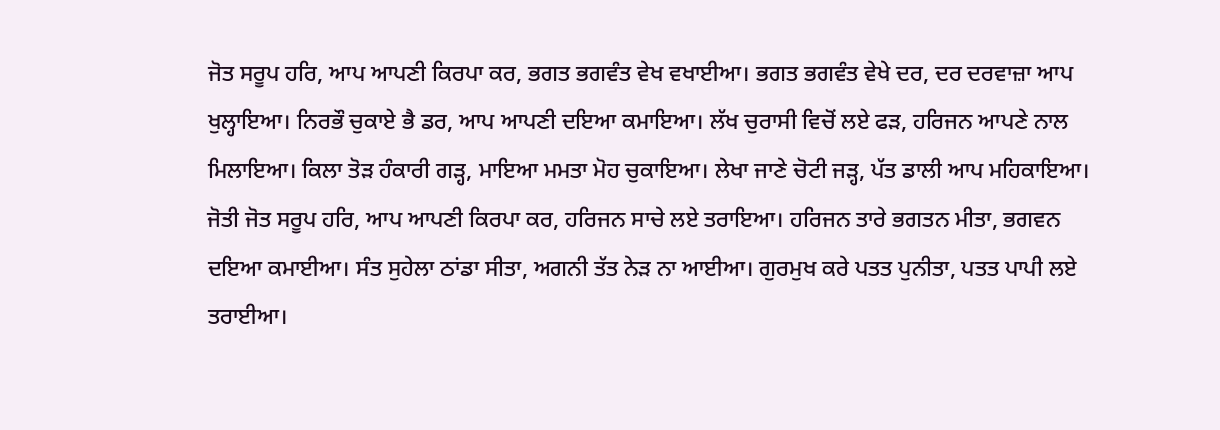ਜੋਤ ਸਰੂਪ ਹਰਿ, ਆਪ ਆਪਣੀ ਕਿਰਪਾ ਕਰ, ਭਗਤ ਭਗਵੰਤ ਵੇਖ ਵਖਾਈਆ। ਭਗਤ ਭਗਵੰਤ ਵੇਖੇ ਦਰ, ਦਰ ਦਰਵਾਜ਼ਾ ਆਪ ਖੁਲ੍ਹਾਇਆ। ਨਿਰਭੌ ਚੁਕਾਏ ਭੈ ਡਰ, ਆਪ ਆਪਣੀ ਦਇਆ ਕਮਾਇਆ। ਲੱਖ ਚੁਰਾਸੀ ਵਿਚੋਂ ਲਏ ਫੜ, ਹਰਿਜਨ ਆਪਣੇ ਨਾਲ ਮਿਲਾਇਆ। ਕਿਲਾ ਤੋੜ ਹੰਕਾਰੀ ਗੜ੍ਹ, ਮਾਇਆ ਮਮਤਾ ਮੋਹ ਚੁਕਾਇਆ। ਲੇਖਾ ਜਾਣੇ ਚੋਟੀ ਜੜ੍ਹ, ਪੱਤ ਡਾਲੀ ਆਪ ਮਹਿਕਾਇਆ। ਜੋਤੀ ਜੋਤ ਸਰੂਪ ਹਰਿ, ਆਪ ਆਪਣੀ ਕਿਰਪਾ ਕਰ, ਹਰਿਜਨ ਸਾਚੇ ਲਏ ਤਰਾਇਆ। ਹਰਿਜਨ ਤਾਰੇ ਭਗਤਨ ਮੀਤਾ, ਭਗਵਨ ਦਇਆ ਕਮਾਈਆ। ਸੰਤ ਸੁਹੇਲਾ ਠਾਂਡਾ ਸੀਤਾ, ਅਗਨੀ ਤੱਤ ਨੇੜ ਨਾ ਆਈਆ। ਗੁਰਮੁਖ ਕਰੇ ਪਤਤ ਪੁਨੀਤਾ, ਪਤਤ ਪਾਪੀ ਲਏ ਤਰਾਈਆ।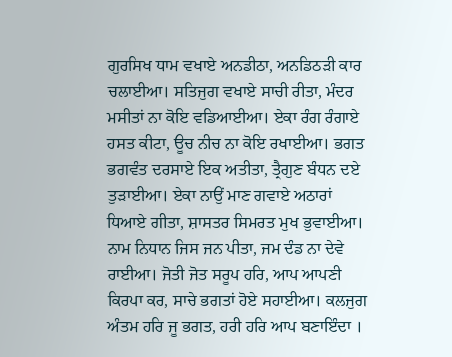ਗੁਰਸਿਖ ਧਾਮ ਵਖਾਏ ਅਨਡੀਠਾ, ਅਨਡਿਠੜੀ ਕਾਰ ਚਲਾਈਆ। ਸਤਿਜੁਗ ਵਖਾਏ ਸਾਚੀ ਰੀਤਾ, ਮੰਦਰ ਮਸੀਤਾਂ ਨਾ ਕੋਇ ਵਡਿਆਈਆ। ਏਕਾ ਰੰਗ ਰੰਗਾਏ ਹਸਤ ਕੀਟਾ, ਊਚ ਨੀਚ ਨਾ ਕੋਇ ਰਖਾਈਆ। ਭਗਤ ਭਗਵੰਤ ਦਰਸਾਏ ਇਕ ਅਤੀਤਾ, ਤ੍ਰੈਗੁਣ ਬੰਧਨ ਦਏ ਤੁੜਾਈਆ। ਏਕਾ ਨਾਉਂ ਮਾਣ ਗਵਾਏ ਅਠਾਰਾਂ ਧਿਆਏ ਗੀਤਾ, ਸ਼ਾਸਤਰ ਸਿਮਰਤ ਮੁਖ ਭੁਵਾਈਆ। ਨਾਮ ਨਿਧਾਨ ਜਿਸ ਜਨ ਪੀਤਾ, ਜਮ ਦੰਡ ਨਾ ਦੇਵੇ ਰਾਈਆ। ਜੋਤੀ ਜੋਤ ਸਰੂਪ ਹਰਿ, ਆਪ ਆਪਣੀ ਕਿਰਪਾ ਕਰ, ਸਾਚੇ ਭਗਤਾਂ ਹੋਏ ਸਹਾਈਆ। ਕਲਜੁਗ ਅੰਤਮ ਹਰਿ ਜੂ ਭਗਤ, ਹਰੀ ਹਰਿ ਆਪ ਬਣਾਇੰਦਾ ।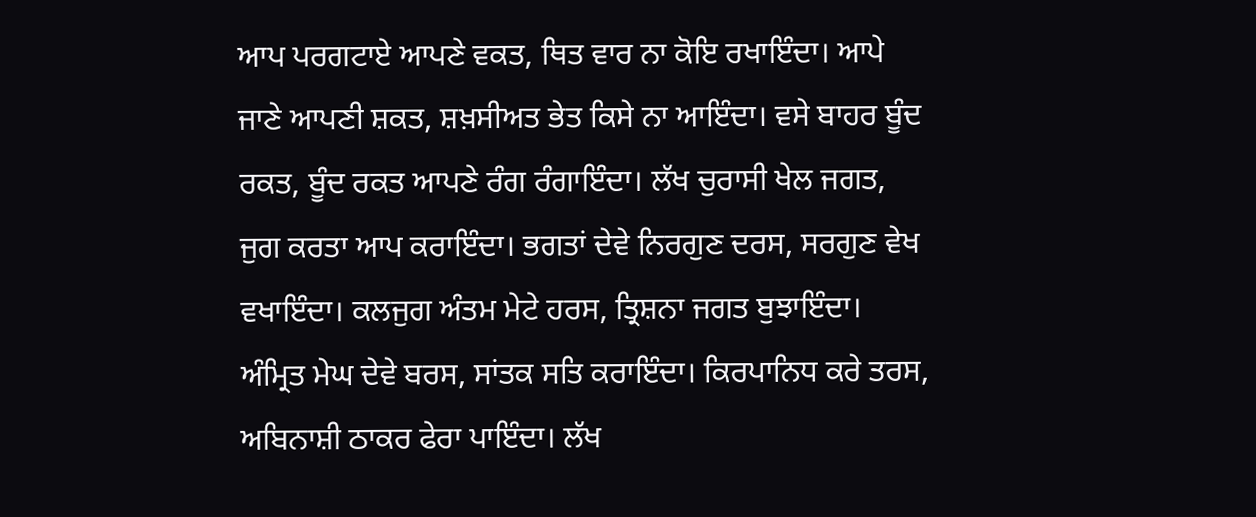ਆਪ ਪਰਗਟਾਏ ਆਪਣੇ ਵਕਤ, ਥਿਤ ਵਾਰ ਨਾ ਕੋਇ ਰਖਾਇੰਦਾ। ਆਪੇ ਜਾਣੇ ਆਪਣੀ ਸ਼ਕਤ, ਸ਼ਖ਼ਸੀਅਤ ਭੇਤ ਕਿਸੇ ਨਾ ਆਇੰਦਾ। ਵਸੇ ਬਾਹਰ ਬੂੰਦ ਰਕਤ, ਬੂੰਦ ਰਕਤ ਆਪਣੇ ਰੰਗ ਰੰਗਾਇੰਦਾ। ਲੱਖ ਚੁਰਾਸੀ ਖੇਲ ਜਗਤ, ਜੁਗ ਕਰਤਾ ਆਪ ਕਰਾਇੰਦਾ। ਭਗਤਾਂ ਦੇਵੇ ਨਿਰਗੁਣ ਦਰਸ, ਸਰਗੁਣ ਵੇਖ ਵਖਾਇੰਦਾ। ਕਲਜੁਗ ਅੰਤਮ ਮੇਟੇ ਹਰਸ, ਤ੍ਰਿਸ਼ਨਾ ਜਗਤ ਬੁਝਾਇੰਦਾ। ਅੰਮ੍ਰਿਤ ਮੇਘ ਦੇਵੇ ਬਰਸ, ਸਾਂਤਕ ਸਤਿ ਕਰਾਇੰਦਾ। ਕਿਰਪਾਨਿਧ ਕਰੇ ਤਰਸ, ਅਬਿਨਾਸ਼ੀ ਠਾਕਰ ਫੇਰਾ ਪਾਇੰਦਾ। ਲੱਖ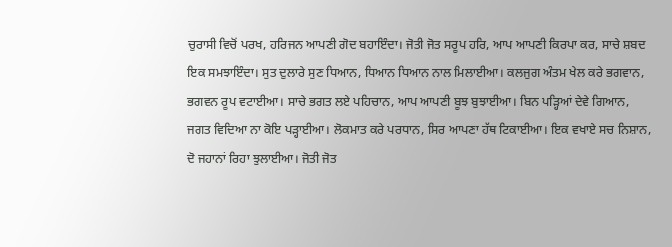ਚੁਰਾਸੀ ਵਿਚੋਂ ਪਰਖ, ਹਰਿਜਨ ਆਪਣੀ ਗੋਦ ਬਹਾਇੰਦਾ। ਜੋਤੀ ਜੋਤ ਸਰੂਪ ਹਰਿ, ਆਪ ਆਪਣੀ ਕਿਰਪਾ ਕਰ, ਸਾਚੇ ਸ਼ਬਦ ਇਕ ਸਮਝਾਇੰਦਾ। ਸੁਤ ਦੁਲਾਰੇ ਸੁਣ ਧਿਆਨ, ਧਿਆਨ ਧਿਆਨ ਨਾਲ ਮਿਲਾਈਆ। ਕਲਜੁਗ ਅੰਤਮ ਖੇਲ ਕਰੇ ਭਗਵਾਨ, ਭਗਵਨ ਰੂਪ ਵਟਾਈਆ। ਸਾਚੇ ਭਗਤ ਲਏ ਪਹਿਚਾਨ, ਆਪ ਆਪਣੀ ਬੂਝ ਬੁਝਾਈਆ। ਬਿਨ ਪੜ੍ਹਿਆਂ ਦੇਵੇ ਗਿਆਨ, ਜਗਤ ਵਿਦਿਆ ਨਾ ਕੋਇ ਪੜ੍ਹਾਈਆ। ਲੋਕਮਾਤ ਕਰੇ ਪਰਧਾਨ, ਸਿਰ ਆਪਣਾ ਹੱਥ ਟਿਕਾਈਆ। ਇਕ ਵਖਾਏ ਸਚ ਨਿਸ਼ਾਨ, ਦੋ ਜਹਾਨਾਂ ਰਿਹਾ ਝੁਲਾਈਆ। ਜੋਤੀ ਜੋਤ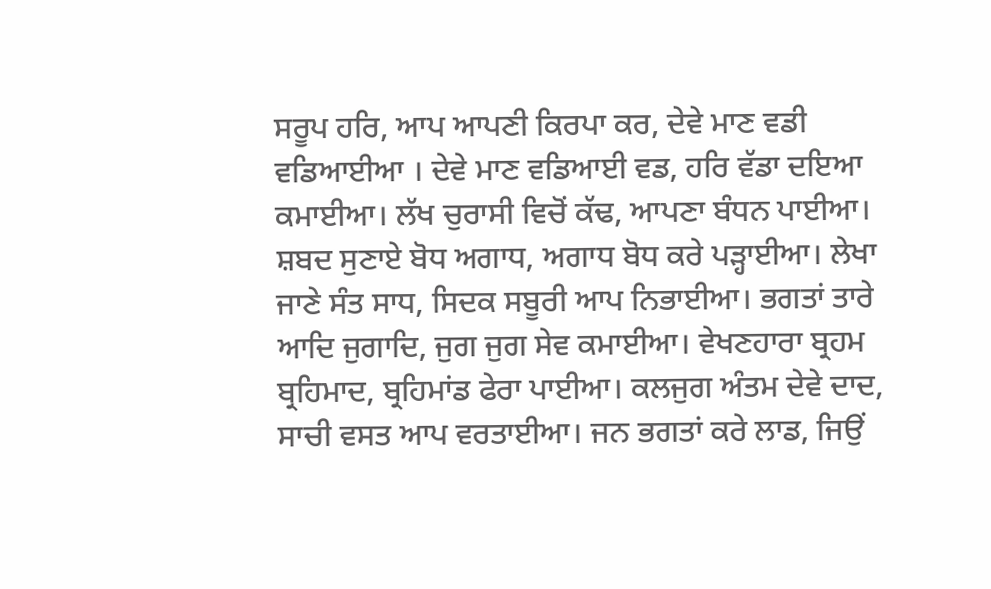ਸਰੂਪ ਹਰਿ, ਆਪ ਆਪਣੀ ਕਿਰਪਾ ਕਰ, ਦੇਵੇ ਮਾਣ ਵਡੀ ਵਡਿਆਈਆ । ਦੇਵੇ ਮਾਣ ਵਡਿਆਈ ਵਡ, ਹਰਿ ਵੱਡਾ ਦਇਆ ਕਮਾਈਆ। ਲੱਖ ਚੁਰਾਸੀ ਵਿਚੋਂ ਕੱਢ, ਆਪਣਾ ਬੰਧਨ ਪਾਈਆ। ਸ਼ਬਦ ਸੁਣਾਏ ਬੋਧ ਅਗਾਧ, ਅਗਾਧ ਬੋਧ ਕਰੇ ਪੜ੍ਹਾਈਆ। ਲੇਖਾ ਜਾਣੇ ਸੰਤ ਸਾਧ, ਸਿਦਕ ਸਬੂਰੀ ਆਪ ਨਿਭਾਈਆ। ਭਗਤਾਂ ਤਾਰੇ ਆਦਿ ਜੁਗਾਦਿ, ਜੁਗ ਜੁਗ ਸੇਵ ਕਮਾਈਆ। ਵੇਖਣਹਾਰਾ ਬ੍ਰਹਮ ਬ੍ਰਹਿਮਾਦ, ਬ੍ਰਹਿਮਾਂਡ ਫੇਰਾ ਪਾਈਆ। ਕਲਜੁਗ ਅੰਤਮ ਦੇਵੇ ਦਾਦ, ਸਾਚੀ ਵਸਤ ਆਪ ਵਰਤਾਈਆ। ਜਨ ਭਗਤਾਂ ਕਰੇ ਲਾਡ, ਜਿਉਂ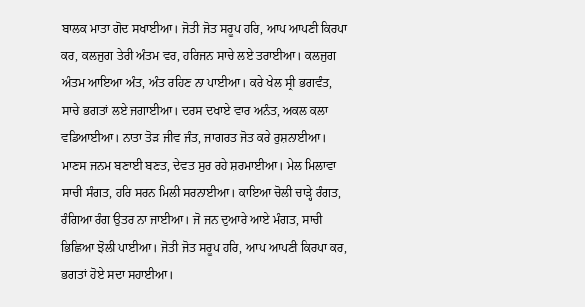ਬਾਲਕ ਮਾਤਾ ਗੋਦ ਸਖਾਈਆ। ਜੋਤੀ ਜੋਤ ਸਰੂਪ ਹਰਿ, ਆਪ ਆਪਣੀ ਕਿਰਪਾ ਕਰ, ਕਲਜੁਗ ਤੇਰੀ ਅੰਤਮ ਵਰ, ਹਰਿਜਨ ਸਾਚੇ ਲਏ ਤਰਾਈਆ। ਕਲਜੁਗ ਅੰਤਮ ਆਇਆ ਅੰਤ, ਅੰਤ ਰਹਿਣ ਨਾ ਪਾਈਆ। ਕਰੇ ਖੇਲ ਸ੍ਰੀ ਭਗਵੰਤ, ਸਾਚੇ ਭਗਤਾਂ ਲਏ ਜਗਾਈਆ। ਦਰਸ ਦਖਾਏ ਵਾਰ ਅਨੰਤ, ਅਕਲ ਕਲਾ ਵਡਿਆਈਆ। ਨਾਤਾ ਤੋੜ ਜੀਵ ਜੰਤ, ਜਾਗਰਤ ਜੋਤ ਕਰੇ ਰੁਸ਼ਨਾਈਆ। ਮਾਣਸ ਜਨਮ ਬਣਾਈ ਬਣਤ, ਦੇਵਤ ਸੁਰ ਰਹੇ ਸ਼ਰਮਾਈਆ। ਮੇਲ ਮਿਲਾਵਾ ਸਾਚੀ ਸੰਗਤ, ਹਰਿ ਸਰਨ ਮਿਲੀ ਸਰਨਾਈਆ। ਕਾਇਆ ਚੋਲੀ ਚਾੜ੍ਹੇ ਰੰਗਤ, ਰੰਗਿਆ ਰੰਗ ਉਤਰ ਨਾ ਜਾਈਆ। ਜੋ ਜਨ ਦੁਆਰੇ ਆਏ ਮੰਗਤ, ਸਾਚੀ ਭਿਛਿਆ ਝੋਲੀ ਪਾਈਆ। ਜੋਤੀ ਜੋਤ ਸਰੂਪ ਹਰਿ, ਆਪ ਆਪਣੀ ਕਿਰਪਾ ਕਰ, ਭਗਤਾਂ ਹੋਏ ਸਦਾ ਸਹਾਈਆ।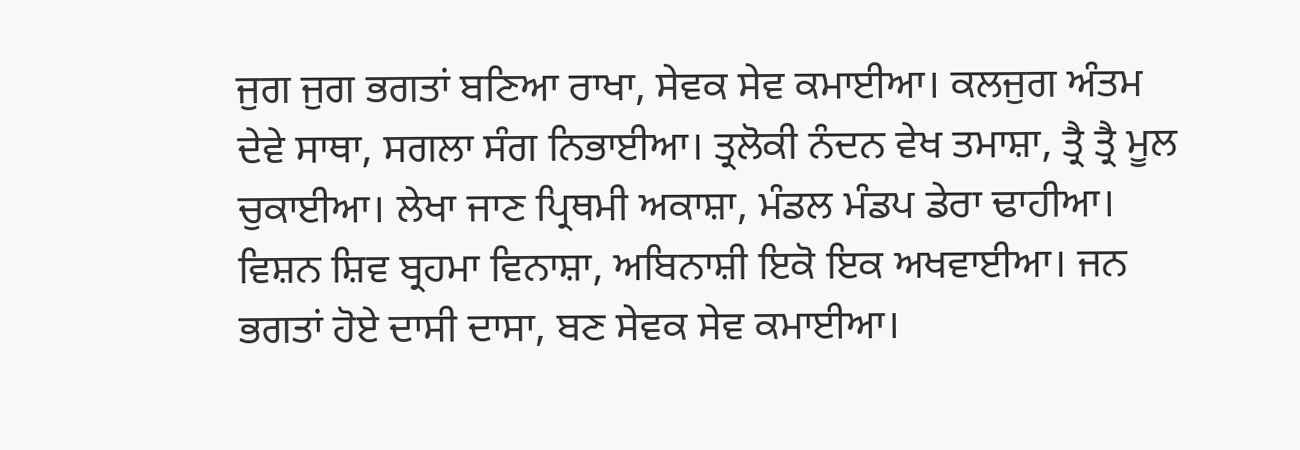ਜੁਗ ਜੁਗ ਭਗਤਾਂ ਬਣਿਆ ਰਾਖਾ, ਸੇਵਕ ਸੇਵ ਕਮਾਈਆ। ਕਲਜੁਗ ਅੰਤਮ ਦੇਵੇ ਸਾਥਾ, ਸਗਲਾ ਸੰਗ ਨਿਭਾਈਆ। ਤ੍ਰਲੋਕੀ ਨੰਦਨ ਵੇਖ ਤਮਾਸ਼ਾ, ਤ੍ਰੈ ਤ੍ਰੈ ਮੂਲ ਚੁਕਾਈਆ। ਲੇਖਾ ਜਾਣ ਪ੍ਰਿਥਮੀ ਅਕਾਸ਼ਾ, ਮੰਡਲ ਮੰਡਪ ਡੇਰਾ ਢਾਹੀਆ। ਵਿਸ਼ਨ ਸ਼ਿਵ ਬ੍ਰਹਮਾ ਵਿਨਾਸ਼ਾ, ਅਬਿਨਾਸ਼ੀ ਇਕੋ ਇਕ ਅਖਵਾਈਆ। ਜਨ ਭਗਤਾਂ ਹੋਏ ਦਾਸੀ ਦਾਸਾ, ਬਣ ਸੇਵਕ ਸੇਵ ਕਮਾਈਆ।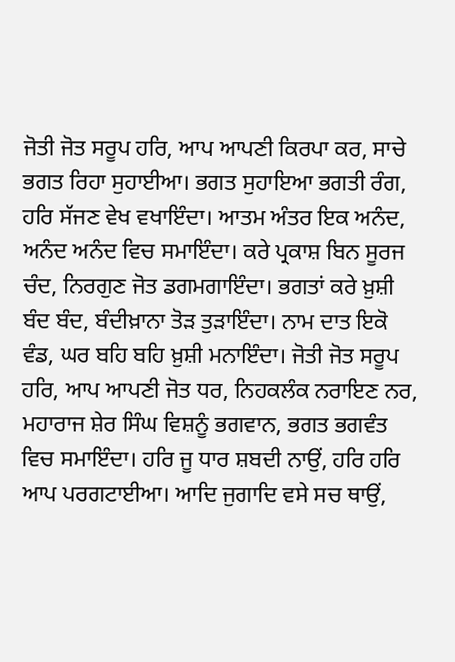ਜੋਤੀ ਜੋਤ ਸਰੂਪ ਹਰਿ, ਆਪ ਆਪਣੀ ਕਿਰਪਾ ਕਰ, ਸਾਚੇ ਭਗਤ ਰਿਹਾ ਸੁਹਾਈਆ। ਭਗਤ ਸੁਹਾਇਆ ਭਗਤੀ ਰੰਗ, ਹਰਿ ਸੱਜਣ ਵੇਖ ਵਖਾਇੰਦਾ। ਆਤਮ ਅੰਤਰ ਇਕ ਅਨੰਦ, ਅਨੰਦ ਅਨੰਦ ਵਿਚ ਸਮਾਇੰਦਾ। ਕਰੇ ਪ੍ਰਕਾਸ਼ ਬਿਨ ਸੂਰਜ ਚੰਦ, ਨਿਰਗੁਣ ਜੋਤ ਡਗਮਗਾਇੰਦਾ। ਭਗਤਾਂ ਕਰੇ ਖ਼ੁਸ਼ੀ ਬੰਦ ਬੰਦ, ਬੰਦੀਖ਼ਾਨਾ ਤੋੜ ਤੁੜਾਇੰਦਾ। ਨਾਮ ਦਾਤ ਇਕੋ ਵੰਡ, ਘਰ ਬਹਿ ਬਹਿ ਖ਼ੁਸ਼ੀ ਮਨਾਇੰਦਾ। ਜੋਤੀ ਜੋਤ ਸਰੂਪ ਹਰਿ, ਆਪ ਆਪਣੀ ਜੋਤ ਧਰ, ਨਿਹਕਲੰਕ ਨਰਾਇਣ ਨਰ, ਮਹਾਰਾਜ ਸ਼ੇਰ ਸਿੰਘ ਵਿਸ਼ਨੂੰ ਭਗਵਾਨ, ਭਗਤ ਭਗਵੰਤ ਵਿਚ ਸਮਾਇੰਦਾ। ਹਰਿ ਜੂ ਧਾਰ ਸ਼ਬਦੀ ਨਾਉਂ, ਹਰਿ ਹਰਿ ਆਪ ਪਰਗਟਾਈਆ। ਆਦਿ ਜੁਗਾਦਿ ਵਸੇ ਸਚ ਥਾਉਂ,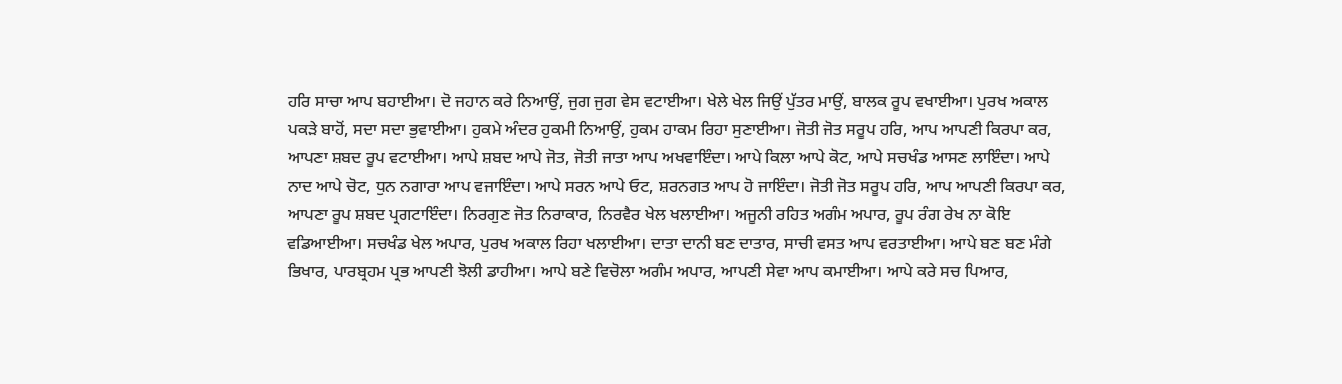ਹਰਿ ਸਾਚਾ ਆਪ ਬਹਾਈਆ। ਦੋ ਜਹਾਨ ਕਰੇ ਨਿਆਉਂ, ਜੁਗ ਜੁਗ ਵੇਸ ਵਟਾਈਆ। ਖੇਲੇ ਖੇਲ ਜਿਉਂ ਪੁੱਤਰ ਮਾਉਂ, ਬਾਲਕ ਰੂਪ ਵਖਾਈਆ। ਪੁਰਖ ਅਕਾਲ ਪਕੜੇ ਬਾਹੋਂ, ਸਦਾ ਸਦਾ ਭੁਵਾਈਆ। ਹੁਕਮੇ ਅੰਦਰ ਹੁਕਮੀ ਨਿਆਉਂ, ਹੁਕਮ ਹਾਕਮ ਰਿਹਾ ਸੁਣਾਈਆ। ਜੋਤੀ ਜੋਤ ਸਰੂਪ ਹਰਿ, ਆਪ ਆਪਣੀ ਕਿਰਪਾ ਕਰ, ਆਪਣਾ ਸ਼ਬਦ ਰੂਪ ਵਟਾਈਆ। ਆਪੇ ਸ਼ਬਦ ਆਪੇ ਜੋਤ, ਜੋਤੀ ਜਾਤਾ ਆਪ ਅਖਵਾਇੰਦਾ। ਆਪੇ ਕਿਲਾ ਆਪੇ ਕੋਟ, ਆਪੇ ਸਚਖੰਡ ਆਸਣ ਲਾਇੰਦਾ। ਆਪੇ ਨਾਦ ਆਪੇ ਚੋਟ, ਧੁਨ ਨਗਾਰਾ ਆਪ ਵਜਾਇੰਦਾ। ਆਪੇ ਸਰਨ ਆਪੇ ਓਟ, ਸ਼ਰਨਗਤ ਆਪ ਹੋ ਜਾਇੰਦਾ। ਜੋਤੀ ਜੋਤ ਸਰੂਪ ਹਰਿ, ਆਪ ਆਪਣੀ ਕਿਰਪਾ ਕਰ, ਆਪਣਾ ਰੂਪ ਸ਼ਬਦ ਪ੍ਰਗਟਾਇੰਦਾ। ਨਿਰਗੁਣ ਜੋਤ ਨਿਰਾਕਾਰ, ਨਿਰਵੈਰ ਖੇਲ ਖਲਾਈਆ। ਅਜੂਨੀ ਰਹਿਤ ਅਗੰਮ ਅਪਾਰ, ਰੂਪ ਰੰਗ ਰੇਖ ਨਾ ਕੋਇ ਵਡਿਆਈਆ। ਸਚਖੰਡ ਖੇਲ ਅਪਾਰ, ਪੁਰਖ ਅਕਾਲ ਰਿਹਾ ਖਲਾਈਆ। ਦਾਤਾ ਦਾਨੀ ਬਣ ਦਾਤਾਰ, ਸਾਚੀ ਵਸਤ ਆਪ ਵਰਤਾਈਆ। ਆਪੇ ਬਣ ਬਣ ਮੰਗੇ ਭਿਖਾਰ, ਪਾਰਬ੍ਰਹਮ ਪ੍ਰਭ ਆਪਣੀ ਝੋਲੀ ਡਾਹੀਆ। ਆਪੇ ਬਣੇ ਵਿਚੋਲਾ ਅਗੰਮ ਅਪਾਰ, ਆਪਣੀ ਸੇਵਾ ਆਪ ਕਮਾਈਆ। ਆਪੇ ਕਰੇ ਸਚ ਪਿਆਰ,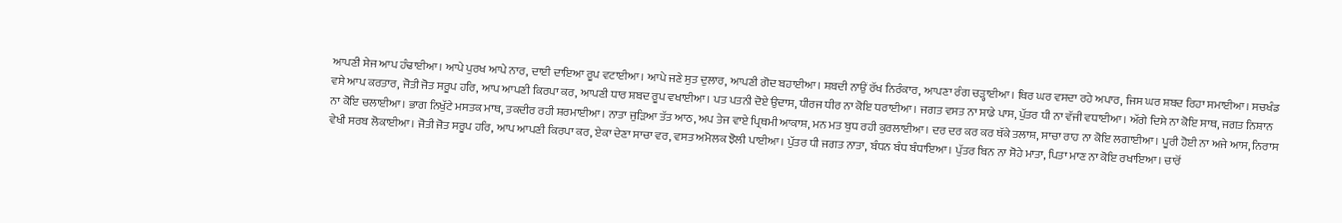ਆਪਣੀ ਸੇਜ ਆਪ ਹੰਢਾਈਆ। ਆਪੇ ਪੁਰਖ ਆਪੇ ਨਾਰ, ਦਾਈ ਦਾਇਆ ਰੂਪ ਵਟਾਈਆ। ਆਪੇ ਜਣੇ ਸੁਤ ਦੁਲਾਰ, ਆਪਣੀ ਗੋਦ ਬਹਾਈਆ। ਸ਼ਬਦੀ ਨਾਉਂ ਰੱਖ ਨਿਰੰਕਾਰ, ਆਪਣਾ ਰੰਗ ਚੜ੍ਹਾਈਆ। ਥਿਰ ਘਰ ਵਸਦਾ ਰਹੇ ਅਪਾਰ, ਜਿਸ ਘਰ ਸ਼ਬਦ ਰਿਹਾ ਸਮਾਈਆ। ਸਚਖੰਡ ਵਸੇ ਆਪ ਕਰਤਾਰ, ਜੋਤੀ ਜੋਤ ਸਰੂਪ ਹਰਿ, ਆਪ ਆਪਣੀ ਕਿਰਪਾ ਕਰ, ਆਪਣੀ ਧਾਰ ਸ਼ਬਦ ਰੂਪ ਵਖਾਈਆ। ਪਤ ਪਤਨੀ ਦੋਏ ਉਦਾਸ, ਧੀਰਜ ਧੀਰ ਨਾ ਕੋਇ ਧਰਾਈਆ। ਜਗਤ ਵਸਤ ਨਾ ਸਾਡੇ ਪਾਸ, ਪੁੱਤਰ ਧੀ ਨਾ ਵੱਜੀ ਵਧਾਈਆ। ਅੱਗੇ ਦਿਸੇ ਨਾ ਕੋਇ ਸਾਥ, ਜਗਤ ਨਿਸ਼ਾਨ ਨਾ ਕੋਇ ਚਲਾਈਆ। ਭਾਗ ਨਿਖੁੱਟੇ ਮਸਤਕ ਮਾਥ, ਤਕਦੀਰ ਰਹੀ ਸ਼ਰਮਾਈਆ। ਨਾਤਾ ਜੁੜਿਆ ਤੱਤ ਆਠ, ਅਪ ਤੇਜ ਵਾਏ ਪ੍ਰਿਥਮੀ ਆਕਾਸ਼, ਮਨ ਮਤ ਬੁਧ ਰਹੀ ਕੁਰਲਾਈਆ। ਦਰ ਦਰ ਕਰ ਕਰ ਥੱਕੇ ਤਲਾਸ਼, ਸਾਚਾ ਰਾਹ ਨਾ ਕੋਇ ਲਗਾਈਆ। ਪੂਰੀ ਹੋਈ ਨਾ ਅਜੇ ਆਸ, ਨਿਰਾਸ ਵੇਖੀ ਸਰਬ ਲੋਕਾਈਆ। ਜੋਤੀ ਜੋਤ ਸਰੂਪ ਹਰਿ, ਆਪ ਆਪਣੀ ਕਿਰਪਾ ਕਰ, ਏਕਾ ਦੇਣਾ ਸਾਚਾ ਵਰ, ਵਸਤ ਅਮੋਲਕ ਝੋਲੀ ਪਾਈਆ। ਪੁੱਤਰ ਧੀ ਜਗਤ ਨਾਤਾ, ਬੰਧਨ ਬੰਧ ਬੰਧਾਇਆ। ਪੁੱਤਰ ਬਿਨ ਨਾ ਸੋਹੇ ਮਾਤਾ, ਪਿਤਾ ਮਾਣ ਨਾ ਕੋਇ ਰਖਾਇਆ। ਚਾਰੋਂ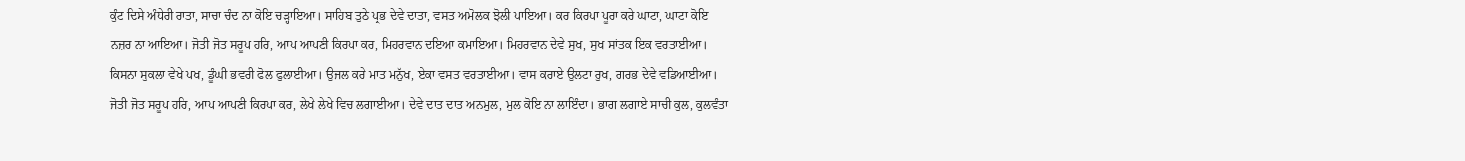ਕੁੰਟ ਦਿਸੇ ਅੰਧੇਰੀ ਰਾਤਾ, ਸਾਚਾ ਚੰਦ ਨਾ ਕੋਇ ਚੜ੍ਹਾਇਆ। ਸਾਹਿਬ ਤੁਠੇ ਪ੍ਰਭ ਦੇਵੇ ਦਾਤਾ, ਵਸਤ ਅਮੋਲਕ ਝੋਲੀ ਪਾਇਆ। ਕਰ ਕਿਰਪਾ ਪੂਰਾ ਕਰੇ ਘਾਟਾ, ਘਾਟਾ ਕੋਇ ਨਜ਼ਰ ਨਾ ਆਇਆ। ਜੋਤੀ ਜੋਤ ਸਰੂਪ ਹਰਿ, ਆਪ ਆਪਣੀ ਕਿਰਪਾ ਕਰ, ਮਿਹਰਵਾਨ ਦਇਆ ਕਮਾਇਆ। ਮਿਹਰਵਾਨ ਦੇਵੇ ਸੁਖ, ਸੁਖ ਸਾਂਤਕ ਇਕ ਵਰਤਾਈਆ। ਕਿਸਨਾ ਸੁਕਲਾ ਵੇਖੇ ਪਖ, ਡੂੰਘੀ ਭਵਰੀ ਫੋਲ ਫੁਲਾਈਆ। ਉਜਲ ਕਰੇ ਮਾਤ ਮਨੁੱਖ, ਏਕਾ ਵਸਤ ਵਰਤਾਈਆ। ਵਾਸ ਕਰਾਏ ਉਲਟਾ ਰੁਖ, ਗਰਭ ਦੇਵੇ ਵਡਿਆਈਆ। ਜੋਤੀ ਜੋਤ ਸਰੂਪ ਹਰਿ, ਆਪ ਆਪਣੀ ਕਿਰਪਾ ਕਰ, ਲੇਖੇ ਲੇਖੇ ਵਿਚ ਲਗਾਈਆ। ਦੇਵੇ ਦਾਤ ਦਾਤ ਅਨਮੁਲ, ਮੁਲ ਕੋਇ ਨਾ ਲਾਇੰਦਾ। ਭਾਗ ਲਗਾਏ ਸਾਚੀ ਕੁਲ, ਕੁਲਵੰਤਾ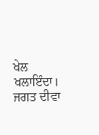ਖੇਲ ਖਲਾਇੰਦਾ। ਜਗਤ ਦੀਵਾ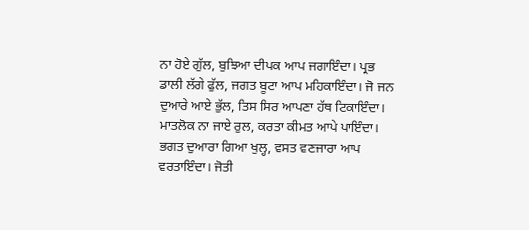ਨਾ ਹੋਏ ਗੁੱਲ, ਬੁਝਿਆ ਦੀਪਕ ਆਪ ਜਗਾਇੰਦਾ। ਪ੍ਰਭ ਡਾਲੀ ਲੱਗੇ ਫੁੱਲ, ਜਗਤ ਬੂਟਾ ਆਪ ਮਹਿਕਾਇੰਦਾ। ਜੋ ਜਨ ਦੁਆਰੇ ਆਏ ਭੁੱਲ, ਤਿਸ ਸਿਰ ਆਪਣਾ ਹੱਥ ਟਿਕਾਇੰਦਾ। ਮਾਤਲੋਕ ਨਾ ਜਾਏ ਰੁਲ, ਕਰਤਾ ਕੀਮਤ ਆਪੇ ਪਾਇੰਦਾ। ਭਗਤ ਦੁਆਰਾ ਗਿਆ ਖੁਲ੍ਹ, ਵਸਤ ਵਣਜਾਰਾ ਆਪ ਵਰਤਾਇੰਦਾ। ਜੋਤੀ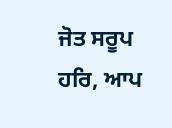ਜੋਤ ਸਰੂਪ ਹਰਿ, ਆਪ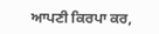ਆਪਣੀ ਕਿਰਪਾ ਕਰ,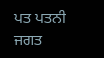ਪਤ ਪਤਨੀ ਜਗਤ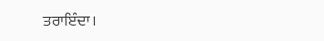ਤਰਾਇੰਦਾ।